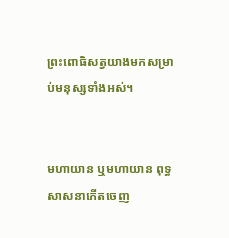ព្រះពោធិសត្វយាងមកសម្រាប់មនុស្សទាំងអស់។


មហាយាន ឬមហាយាន ពុទ្ធសាសនាកើតចេញ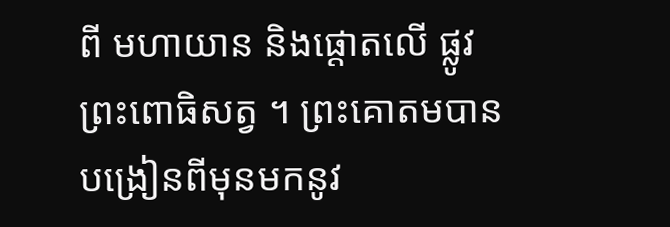ពី មហាយាន និងផ្ដោតលើ ផ្លូវ ព្រះពោធិសត្វ ។ ព្រះគោតមបានបង្រៀនពីមុនមកនូវ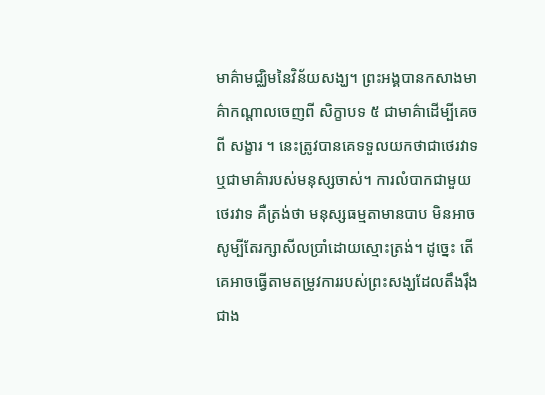មាគ៌ាមជ្ឈិមនៃវិន័យសង្ឃ។ ព្រះអង្គបានកសាងមាគ៌ាកណ្តាលចេញពី សិក្ខាបទ ៥ ជាមាគ៌ាដើម្បីគេចពី សង្ខារ ។ នេះត្រូវបានគេទទួលយកថាជាថេរវាទឬជាមាគ៌ារបស់មនុស្សចាស់។ ការលំបាកជាមួយថេរវាទ គឺត្រង់ថា មនុស្សធម្មតាមានបាប មិនអាចសូម្បីតែរក្សាសីលប្រាំដោយស្មោះត្រង់។ ដូច្នេះ តើគេអាចធ្វើតាមតម្រូវការរបស់ព្រះសង្ឃដែលតឹងរ៉ឹងជាង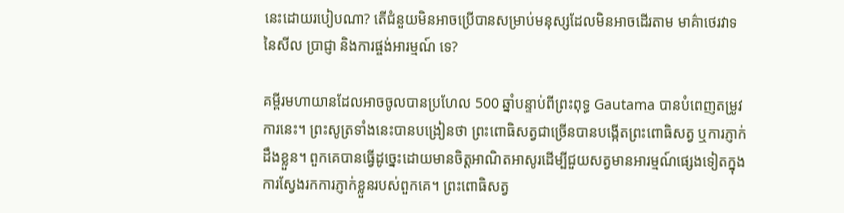នេះដោយរបៀបណា? តើជំនួយមិនអាចប្រើបានសម្រាប់មនុស្សដែលមិនអាចដើរតាម មាគ៌ាថេរវាទនៃសីល ប្រាជ្ញា និងការផ្ចង់អារម្មណ៍ ទេ?

គម្ពីរមហាយានដែលអាចចូលបានប្រហែល 500 ឆ្នាំបន្ទាប់ពីព្រះពុទ្ធ Gautama បានបំពេញតម្រូវការនេះ។ ព្រះសូត្រទាំងនេះបានបង្រៀនថា ព្រះពោធិសត្វជាច្រើនបានបង្កើតព្រះពោធិសត្វ ឬការភ្ញាក់ដឹងខ្លួន។ ពួកគេបានធ្វើដូច្នេះដោយមានចិត្តអាណិតអាសូរដើម្បីជួយសត្វមានអារម្មណ៍ផ្សេងទៀតក្នុងការស្វែងរកការភ្ញាក់ខ្លួនរបស់ពួកគេ។ ព្រះពោធិសត្វ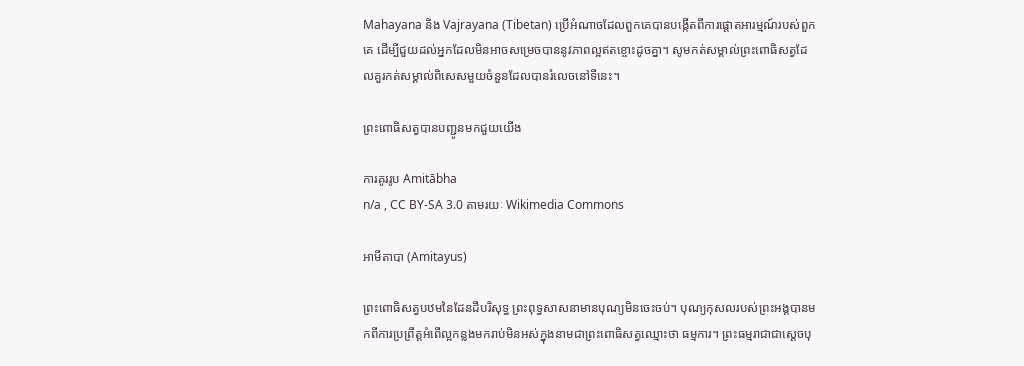Mahayana និង Vajrayana (Tibetan) ប្រើអំណាចដែលពួកគេបានបង្កើតពីការផ្តោតអារម្មណ៍របស់ពួកគេ ដើម្បីជួយដល់អ្នកដែលមិនអាចសម្រេចបាននូវភាពល្អឥតខ្ចោះដូចគ្នា។ សូមកត់សម្គាល់ព្រះពោធិសត្វដែលគួរកត់សម្គាល់ពិសេសមួយចំនួនដែលបានរំលេចនៅទីនេះ។

ព្រះពោធិសត្វបានបញ្ជូនមកជួយយើង

ការគូររូប Amitābha
n/a , CC BY-SA 3.0 តាមរយៈ Wikimedia Commons

អាមីតាបា (Amitayus)

ព្រះពោធិសត្វបឋមនៃដែនដីបរិសុទ្ធ ព្រះពុទ្ធសាសនាមានបុណ្យមិនចេះចប់។ បុណ្យកុសលរបស់ព្រះអង្គបានមកពីការប្រព្រឹត្តអំពើល្អកន្លងមករាប់មិនអស់ក្នុងនាមជាព្រះពោធិសត្វឈ្មោះថា ធម្មការ។ ព្រះធម្មរាជាជាស្តេចបុ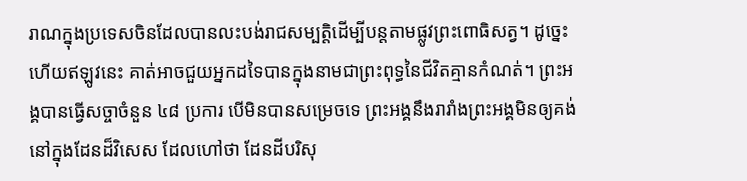រាណក្នុងប្រទេសចិនដែលបានលះបង់រាជសម្បត្តិដើម្បីបន្តតាមផ្លូវព្រះពោធិសត្វ។ ដូច្នេះហើយឥឡូវនេះ គាត់អាចជួយអ្នកដទៃបានក្នុងនាមជាព្រះពុទ្ធនៃជីវិតគ្មានកំណត់។ ព្រះអង្គបានធ្វើសច្ចាចំនួន ៤៨ ប្រការ បើមិនបានសម្រេចទេ ព្រះអង្គនឹងរារាំងព្រះអង្គមិនឲ្យគង់នៅក្នុងដែនដ៏វិសេស ដែលហៅថា ដែនដីបរិសុ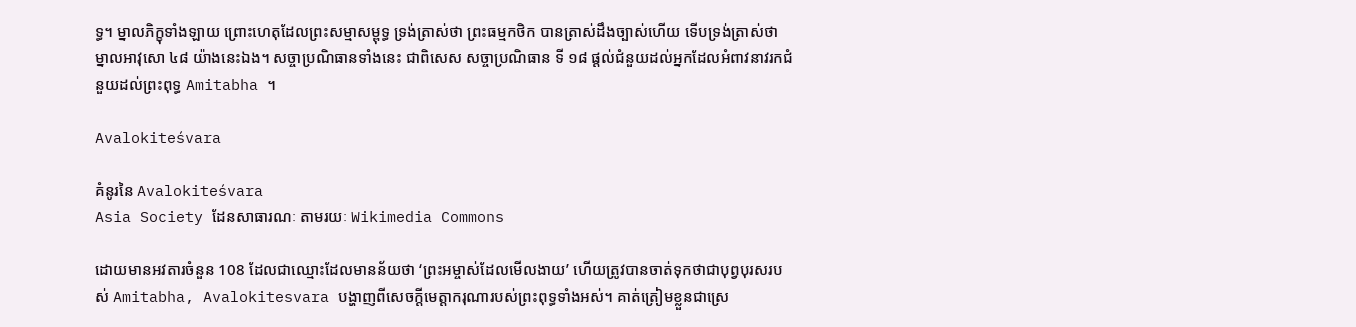ទ្ធ។ ម្នាលភិក្ខុទាំងឡាយ ព្រោះហេតុដែលព្រះសម្មាសម្ពុទ្ធ ទ្រង់ត្រាស់ថា ព្រះធម្មកថិក បានត្រាស់ដឹងច្បាស់ហើយ ទើបទ្រង់ត្រាស់ថា ម្នាលអាវុសោ ៤៨ យ៉ាងនេះឯង។ សច្ចាប្រណិធានទាំងនេះ ជាពិសេស សច្ចាប្រណិធាន ទី ១៨ ផ្តល់ជំនួយដល់អ្នកដែលអំពាវនាវរកជំនួយដល់ព្រះពុទ្ធ Amitabha ។

Avalokiteśvara

គំនូរនៃ Avalokiteśvara
Asia Society ដែនសាធារណៈ តាមរយៈ Wikimedia Commons

ដោយមានអវតារចំនួន 108 ដែលជាឈ្មោះដែលមានន័យថា ‘ព្រះអម្ចាស់ដែលមើលងាយ’ ហើយត្រូវបានចាត់ទុកថាជាបុព្វបុរសរបស់ Amitabha, Avalokitesvara បង្ហាញពីសេចក្តីមេត្តាករុណារបស់ព្រះពុទ្ធទាំងអស់។ គាត់ត្រៀមខ្លួនជាស្រេ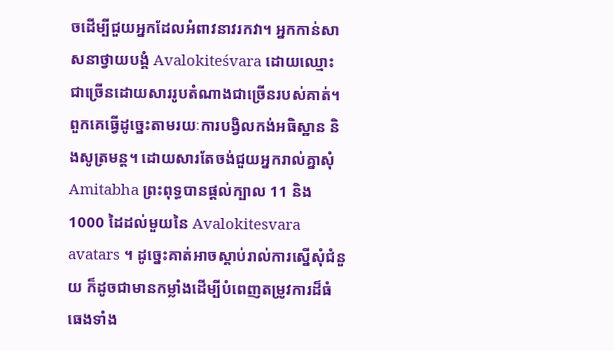ចដើម្បីជួយអ្នកដែលអំពាវនាវរកវា។ អ្នកកាន់សាសនាថ្វាយបង្គំ Avalokiteśvara ដោយឈ្មោះជាច្រើនដោយសាររូបតំណាងជាច្រើនរបស់គាត់។ ពួកគេធ្វើដូច្នេះតាមរយៈការបង្វិលកង់អធិស្ឋាន និងសូត្រមន្ត។ ដោយសារតែចង់ជួយអ្នករាល់គ្នាសុំ Amitabha ព្រះពុទ្ធបានផ្តល់ក្បាល 11 និង 1000 ដៃដល់មួយនៃ Avalokitesvara avatars ។ ដូច្នេះគាត់អាចស្តាប់រាល់ការស្នើសុំជំនួយ ក៏ដូចជាមានកម្លាំងដើម្បីបំពេញតម្រូវការដ៏ធំធេងទាំង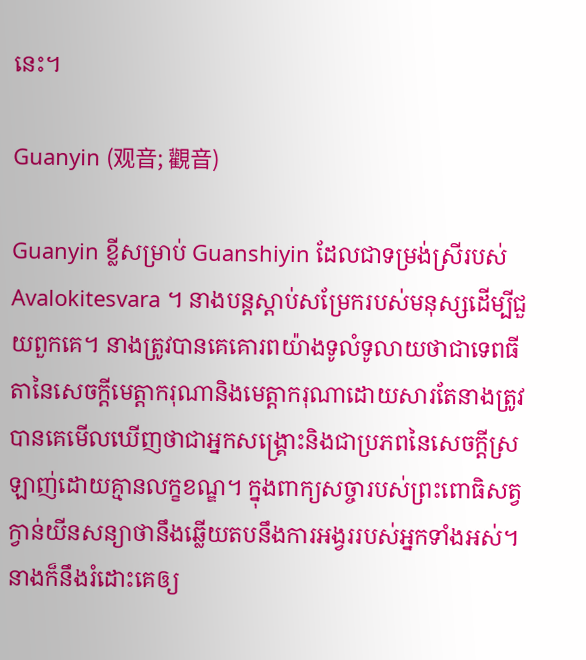នេះ។

Guanyin (观音; 觀音)

Guanyin ខ្លីសម្រាប់ Guanshiyin ដែលជាទម្រង់ស្រីរបស់ Avalokitesvara ។ នាងបន្តស្តាប់សម្រែករបស់មនុស្សដើម្បីជួយពួកគេ។ នាងត្រូវបានគេគោរពយ៉ាងទូលំទូលាយថាជាទេពធីតានៃសេចក្តីមេត្តាករុណានិងមេត្តាករុណាដោយសារតែនាងត្រូវបានគេមើលឃើញថាជាអ្នកសង្គ្រោះនិងជាប្រភពនៃសេចក្តីស្រឡាញ់ដោយគ្មានលក្ខខណ្ឌ។ ក្នុងពាក្យសច្ចារបស់ព្រះពោធិសត្វ ក្វាន់យីនសន្យាថានឹងឆ្លើយតបនឹងការអង្វររបស់អ្នកទាំងអស់។ នាងក៏នឹងរំដោះគេឲ្យ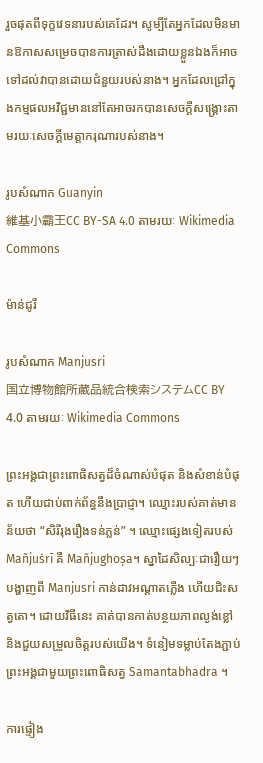រួចផុតពីទុក្ខវេទនារបស់គេដែរ។ សូម្បីតែអ្នកដែលមិនមានឱកាសសម្រេចបានការត្រាស់ដឹងដោយខ្លួនឯងក៏អាចទៅដល់វាបានដោយជំនួយរបស់នាង។ អ្នកដែលជ្រៅក្នុងកម្មផលអវិជ្ជមាននៅតែអាចរកបានសេចក្ដីសង្គ្រោះតាមរយៈសេចក្ដីមេត្តាករុណារបស់នាង។

រូបសំណាក Guanyin
維基小霸王CC BY-SA 4.0 តាមរយៈ Wikimedia Commons

ម៉ាន់ជូរី

រូបសំណាក Manjusri
国立博物館所蔵品統合検索システムCC BY 4.0 តាមរយៈ Wikimedia Commons

ព្រះអង្គជាព្រះពោធិសត្វដ៏ចំណាស់បំផុត និងសំខាន់បំផុត ហើយជាប់ពាក់ព័ន្ធនឹងប្រាជ្ញា។ ឈ្មោះរបស់គាត់មានន័យថា “សិរីរុងរឿងទន់ភ្លន់” ។ ឈ្មោះផ្សេងទៀតរបស់ Mañjuśrī គឺ Mañjughoṣa។ ស្នាដៃសិល្បៈជារឿយៗបង្ហាញពី Manjusri កាន់ដាវអណ្តាតភ្លើង ហើយជិះសត្វតោ។ ដោយវិធីនេះ គាត់បានកាត់បន្ថយភាពល្ងង់ខ្លៅ និងជួយសម្រួលចិត្តរបស់យើង។ ទំនៀមទម្លាប់តែងភ្ជាប់ព្រះអង្គជាមួយព្រះពោធិសត្វ Samantabhadra ។

ការផ្ទៀង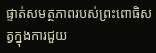ផ្ទាត់សមត្ថភាពរបស់ព្រះពោធិសត្វក្នុងការជួយ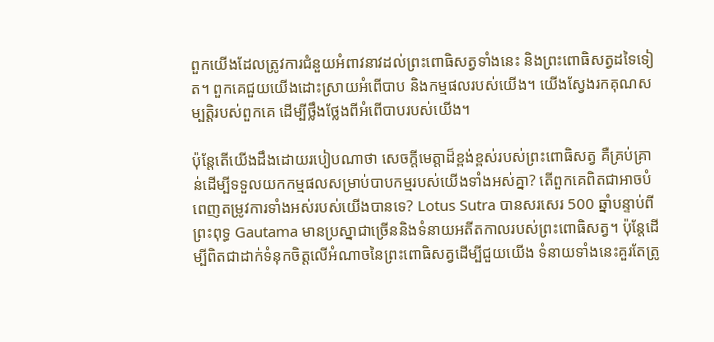ពួកយើងដែលត្រូវការជំនួយអំពាវនាវដល់ព្រះពោធិសត្វទាំងនេះ និងព្រះពោធិសត្វដទៃទៀត។ ពួកគេជួយយើងដោះស្រាយអំពើបាប និងកម្មផលរបស់យើង។ យើងស្វែងរកគុណសម្បត្តិរបស់ពួកគេ ដើម្បីថ្លឹងថ្លែងពីអំពើបាបរបស់យើង។

ប៉ុន្តែតើយើងដឹងដោយរបៀបណាថា សេចក្តីមេត្តាដ៏ខ្ពង់ខ្ពស់របស់ព្រះពោធិសត្វ គឺគ្រប់គ្រាន់ដើម្បីទទួលយកកម្មផលសម្រាប់បាបកម្មរបស់យើងទាំងអស់គ្នា? តើពួកគេពិតជាអាចបំពេញតម្រូវការទាំងអស់របស់យើងបានទេ? Lotus Sutra បានសរសេរ 500 ឆ្នាំបន្ទាប់ពីព្រះពុទ្ធ Gautama មានប្រស្នាជាច្រើននិងទំនាយអតីតកាលរបស់ព្រះពោធិសត្វ។ ប៉ុន្តែដើម្បីពិតជាដាក់ទំនុកចិត្តលើអំណាចនៃព្រះពោធិសត្វដើម្បីជួយយើង ទំនាយទាំងនេះគួរតែត្រូ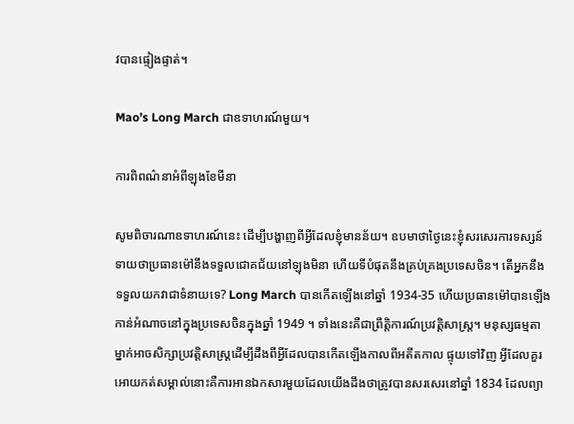វបានផ្ទៀងផ្ទាត់។

Mao’s Long March ជាឧទាហរណ៍មួយ។

ការពិពណ៌នាអំពីឡុងខែមីនា

សូមពិចារណាឧទាហរណ៍នេះ ដើម្បីបង្ហាញពីអ្វីដែលខ្ញុំមានន័យ។ ឧបមាថាថ្ងៃនេះខ្ញុំសរសេរការទស្សន៍ទាយថាប្រធានម៉ៅនឹងទទួលជោគជ័យនៅឡុងមិនា ហើយទីបំផុតនឹងគ្រប់គ្រងប្រទេសចិន។ តើអ្នកនឹងទទួលយកវាជាទំនាយទេ? Long March បានកើតឡើងនៅឆ្នាំ 1934-35 ហើយប្រធានម៉ៅបានឡើងកាន់អំណាចនៅក្នុងប្រទេសចិនក្នុងឆ្នាំ 1949 ។ ទាំងនេះគឺជាព្រឹត្តិការណ៍ប្រវត្តិសាស្ត្រ។ មនុស្សធម្មតាម្នាក់អាចសិក្សាប្រវត្តិសាស្រ្តដើម្បីដឹងពីអ្វីដែលបានកើតឡើងកាលពីអតីតកាល ផ្ទុយទៅវិញ អ្វីដែលគួរអោយកត់សម្គាល់នោះគឺការអានឯកសារមួយដែលយើងដឹងថាត្រូវបានសរសេរនៅឆ្នាំ 1834 ដែលព្យា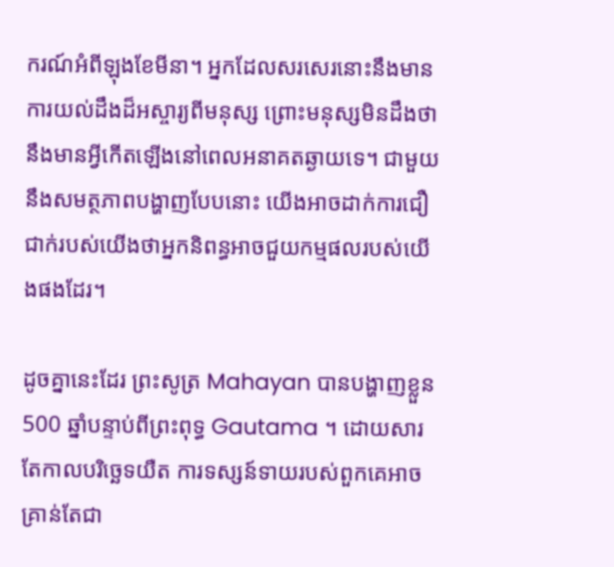ករណ៍អំពីឡុងខែមីនា។ អ្នកដែលសរសេរនោះនឹងមានការយល់ដឹងដ៏អស្ចារ្យពីមនុស្ស ព្រោះមនុស្សមិនដឹងថានឹងមានអ្វីកើតឡើងនៅពេលអនាគតឆ្ងាយទេ។ ជាមួយនឹងសមត្ថភាពបង្ហាញបែបនោះ យើងអាចដាក់ការជឿជាក់របស់យើងថាអ្នកនិពន្ធអាចជួយកម្មផលរបស់យើងផងដែរ។

ដូចគ្នានេះដែរ ព្រះសូត្រ Mahayan បានបង្ហាញខ្លួន 500 ឆ្នាំបន្ទាប់ពីព្រះពុទ្ធ Gautama ។ ដោយសារតែកាលបរិច្ឆេទយឺត ការទស្សន៍ទាយរបស់ពួកគេអាចគ្រាន់តែជា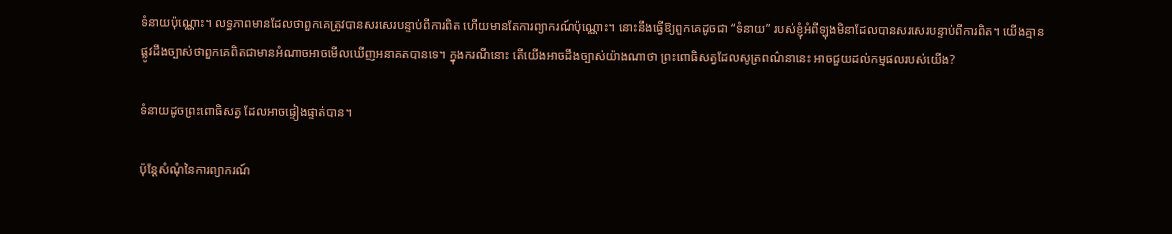ទំនាយប៉ុណ្ណោះ។ លទ្ធភាពមានដែលថាពួកគេត្រូវបានសរសេរបន្ទាប់ពីការពិត ហើយមានតែការព្យាករណ៍ប៉ុណ្ណោះ។ នោះនឹងធ្វើឱ្យពួកគេដូចជា “ទំនាយ” របស់ខ្ញុំអំពីឡុងមិនាដែលបានសរសេរបន្ទាប់ពីការពិត។ យើងគ្មានផ្លូវដឹងច្បាស់ថាពួកគេពិតជាមានអំណាចអាចមើលឃើញអនាគតបានទេ។ ក្នុងករណីនោះ តើយើងអាចដឹងច្បាស់យ៉ាងណាថា ព្រះពោធិសត្វដែលសូត្រពណ៌នានេះ អាចជួយដល់កម្មផលរបស់យើង?

ទំនាយដូចព្រះពោធិសត្វ ដែលអាចផ្ទៀងផ្ទាត់បាន។

ប៉ុន្តែសំណុំនៃការព្យាករណ៍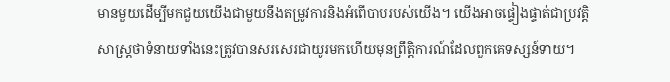មានមួយដើម្បីមកជួយយើងជាមួយនឹងតម្រូវការនិងអំពើបាបរបស់យើង។ យើងអាចផ្ទៀងផ្ទាត់ជាប្រវត្តិសាស្ត្រថាទំនាយទាំងនេះត្រូវបានសរសេរជាយូរមកហើយមុនព្រឹត្តិការណ៍ដែលពួកគេទស្សន៍ទាយ។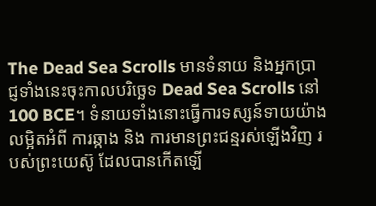The Dead Sea Scrolls មានទំនាយ និងអ្នកប្រាជ្ញទាំងនេះចុះកាលបរិច្ឆេទ Dead Sea Scrolls នៅ 100 BCE។ ទំនាយទាំងនោះធ្វើការទស្សន៍ទាយយ៉ាងលម្អិតអំពី ការឆ្កាង និង ការមានព្រះជន្មរស់ឡើងវិញ របស់ព្រះយេស៊ូ ដែលបានកើតឡើ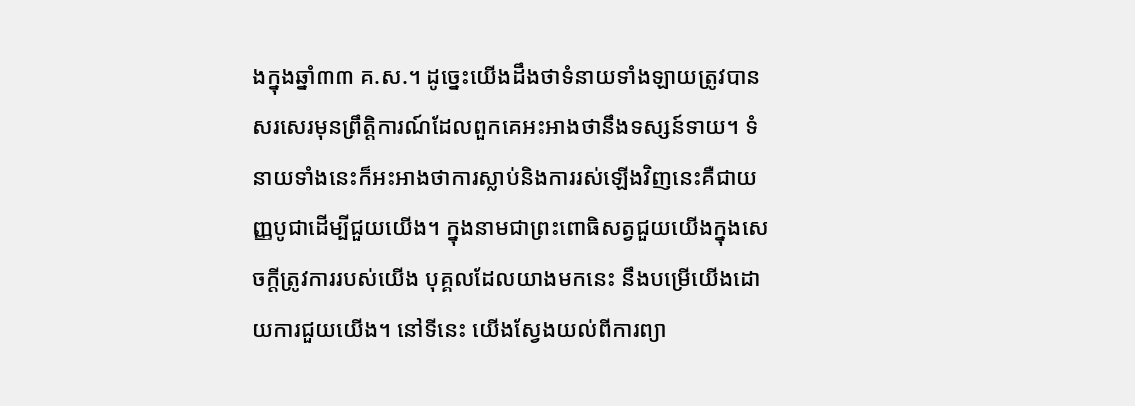ងក្នុងឆ្នាំ៣៣ គ.ស.។ ដូច្នេះយើងដឹងថាទំនាយទាំងឡាយត្រូវបានសរសេរមុនព្រឹត្តិការណ៍ដែលពួកគេអះអាងថានឹងទស្សន៍ទាយ។ ទំនាយទាំងនេះក៏អះអាងថាការស្លាប់និងការរស់ឡើងវិញនេះគឺជាយញ្ញបូជាដើម្បីជួយយើង។ ក្នុងនាមជាព្រះពោធិសត្វជួយយើងក្នុងសេចក្តីត្រូវការរបស់យើង បុគ្គលដែលយាងមកនេះ នឹងបម្រើយើងដោយការជួយយើង។ នៅទីនេះ យើងស្វែងយល់ពីការព្យា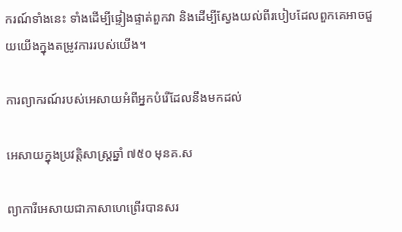ករណ៍ទាំងនេះ ទាំងដើម្បីផ្ទៀងផ្ទាត់ពួកវា និងដើម្បីស្វែងយល់ពីរបៀបដែលពួកគេអាចជួយយើងក្នុងតម្រូវការរបស់យើង។

ការព្យាករណ៍របស់អេសាយអំពីអ្នកបំរើដែលនឹងមកដល់

អេសាយក្នុងប្រវត្តិសាស្ត្រឆ្នាំ ៧៥០ មុនគ.ស

ព្យាការីអេសាយជាភាសាហេព្រើរបានសរ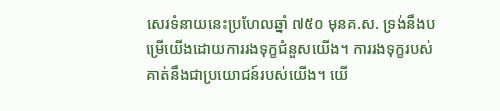សេរទំនាយនេះប្រហែលឆ្នាំ ៧៥០ មុនគ.ស. ទ្រង់នឹងបម្រើយើងដោយការរងទុក្ខជំនួសយើង។ ការរងទុក្ខរបស់គាត់នឹងជាប្រយោជន៍របស់យើង។ យើ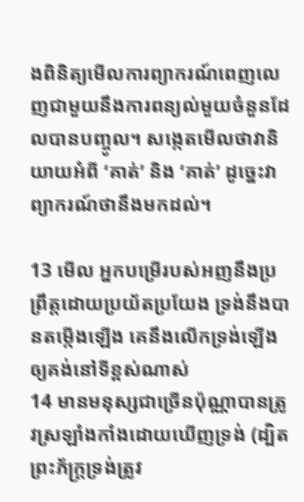ងពិនិត្យមើលការព្យាករណ៍ពេញលេញជាមួយនឹងការពន្យល់មួយចំនួនដែលបានបញ្ចូល។ សង្កេតមើលថាវានិយាយអំពី ‘គាត់’ និង ‘គាត់’ ដូច្នេះវាព្យាករណ៍ថានឹងមកដល់។

13 មើល អ្នកបម្រើរបស់អញនឹងប្រព្រឹត្តដោយប្រយ័ត‌ប្រយែង ទ្រង់នឹងបានតម្កើងឡើង គេនឹងលើកទ្រង់ឡើងឲ្យគង់នៅទីខ្ពស់ណាស់
14 មានមនុស្សជាច្រើនប៉ុណ្ណាបានត្រូវស្រឡាំង‌កាំងដោយឃើញទ្រង់ (ដ្បិតព្រះ‌‌ភ័ក្ត្រទ្រង់ត្រូវ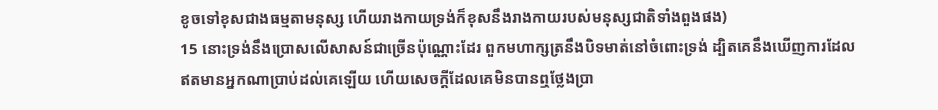ខូចទៅខុសជាងធម្មតាមនុស្ស ហើយរាងកាយទ្រង់ក៏ខុសនឹងរាងកាយរបស់មនុស្សជាតិទាំងពួងផង)
15 នោះទ្រង់នឹងប្រោសលើសាសន៍ជាច្រើនប៉ុណ្ណោះដែរ ពួកមហា‌ក្សត្រនឹងបិទមាត់នៅចំពោះទ្រង់ ដ្បិតគេនឹងឃើញការដែលឥតមានអ្នកណាប្រាប់ដល់គេឡើយ ហើយសេចក្ដីដែលគេមិនបានឮថ្លែងប្រា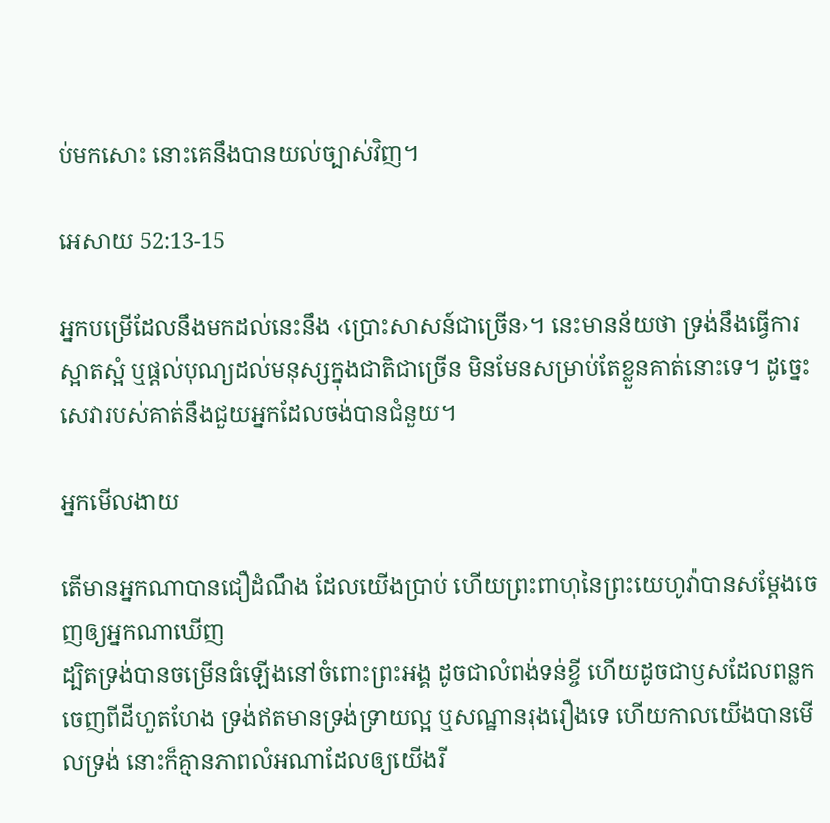ប់មកសោះ នោះគេនឹងបានយល់ច្បាស់វិញ។

អេសាយ 52:13-15

អ្នកបម្រើដែលនឹងមកដល់នេះនឹង ‹ប្រោះសាសន៍ជាច្រើន›។ នេះមានន័យថា ទ្រង់នឹងធ្វើការស្អាតស្អំ ឬផ្តល់បុណ្យដល់មនុស្សក្នុងជាតិជាច្រើន មិនមែនសម្រាប់តែខ្លួនគាត់នោះទេ។ ដូច្នេះ សេវារបស់គាត់នឹងជួយអ្នកដែលចង់បានជំនួយ។

អ្នកមើលងាយ

តើមានអ្នកណាបានជឿដំណឹង ដែលយើងប្រាប់ ហើយព្រះ‌ពាហុនៃព្រះ‌យេហូវ៉ាបានសម្ដែងចេញឲ្យអ្នកណាឃើញ
ដ្បិតទ្រង់បានចម្រើនធំឡើងនៅចំពោះព្រះ‌អង្គ ដូចជាលំពង់ទន់ខ្ចី ហើយដូចជាឫសដែលពន្លកចេញពីដីហួត‌ហែង ទ្រង់ឥតមានទ្រង់‌ទ្រាយល្អ ឬសណ្ឋានរុងរឿងទេ ហើយកាលយើងបានមើលទ្រង់ នោះក៏គ្មានភាពលំអណាដែលឲ្យយើងរី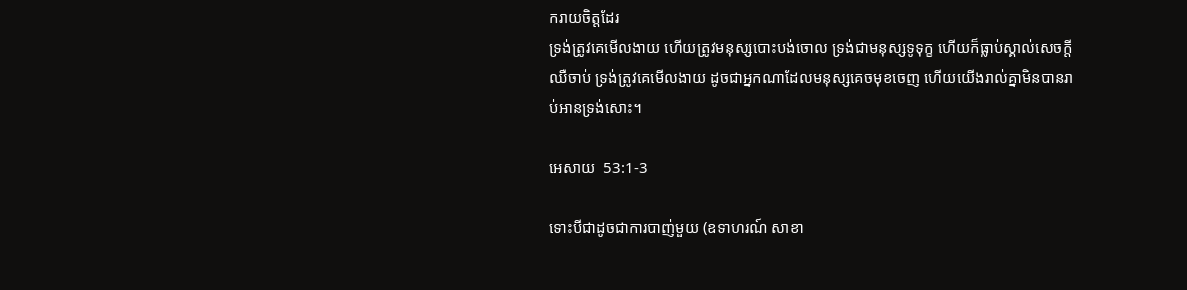ក‌រាយចិត្តដែរ
ទ្រង់ត្រូវគេមើល‌ងាយ ហើយត្រូវមនុស្សបោះ‌បង់ចោល ទ្រង់ជាមនុស្សទូទុក្ខ ហើយក៏ធ្លាប់ស្គាល់សេចក្ដីឈឺចាប់ ទ្រង់ត្រូវគេមើល‌ងាយ ដូចជាអ្នកណាដែលមនុស្សគេចមុខចេញ ហើយយើងរាល់គ្នាមិនបានរាប់‌អានទ្រង់សោះ។

អេសាយ  53:1-3

ទោះបីជាដូចជាការបាញ់មួយ (ឧទាហរណ៍ សាខា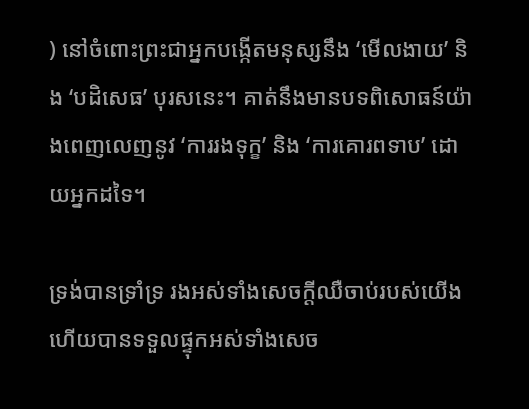) នៅចំពោះព្រះជាអ្នកបង្កើតមនុស្សនឹង ‘មើលងាយ’ និង ‘បដិសេធ’ បុរសនេះ។ គាត់នឹងមានបទពិសោធន៍យ៉ាងពេញលេញនូវ ‘ការរងទុក្ខ’ និង ‘ការគោរពទាប’ ដោយអ្នកដទៃ។

ទ្រង់បានទ្រាំ‌ទ្រ រងអស់ទាំងសេចក្ដីឈឺចាប់របស់យើង ហើយបានទទួលផ្ទុកអស់ទាំងសេច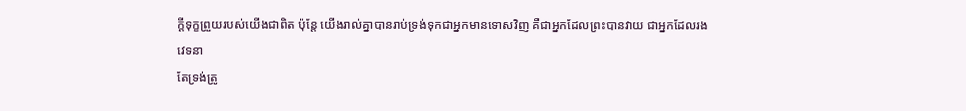ក្ដីទុក្ខព្រួយរបស់យើងជាពិត ប៉ុន្តែ យើងរាល់គ្នាបានរាប់ទ្រង់ទុកជាអ្នកមានទោសវិញ គឺជាអ្នកដែលព្រះបានវាយ ជាអ្នកដែលរងវេទនា
តែទ្រង់ត្រូ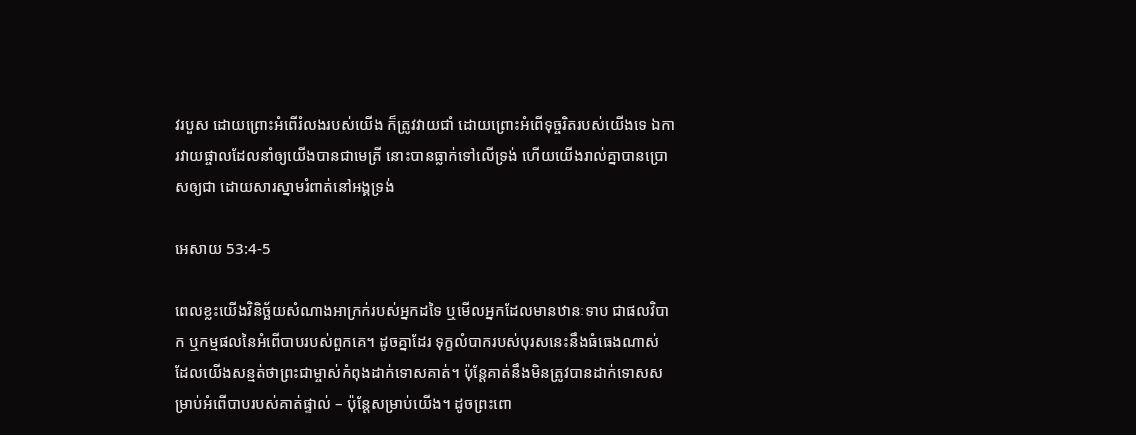វរបួស ដោយព្រោះអំពើរំលងរបស់យើង ក៏ត្រូវវាយជាំ ដោយព្រោះអំពើទុច្ចរិតរបស់យើងទេ ឯការវាយ‌ផ្ចាលដែលនាំឲ្យយើងបានជាមេត្រី នោះបានធ្លាក់ទៅលើទ្រង់ ហើយយើងរាល់គ្នាបានប្រោសឲ្យជា ដោយ‌សារស្នាមរំពាត់នៅអង្គទ្រង់

អេសាយ 53:4-5

ពេលខ្លះយើងវិនិច្ឆ័យសំណាងអាក្រក់របស់អ្នកដទៃ ឬមើលអ្នកដែលមានឋានៈទាប ជាផលវិបាក ឬកម្មផលនៃអំពើបាបរបស់ពួកគេ។ ដូចគ្នាដែរ ទុក្ខលំបាករបស់បុរសនេះនឹងធំធេងណាស់ ដែលយើងសន្មត់ថាព្រះជាម្ចាស់កំពុងដាក់ទោសគាត់។ ប៉ុន្តែគាត់នឹងមិនត្រូវបានដាក់ទោសសម្រាប់អំពើបាបរបស់គាត់ផ្ទាល់ – ប៉ុន្តែសម្រាប់យើង។ ដូចព្រះពោ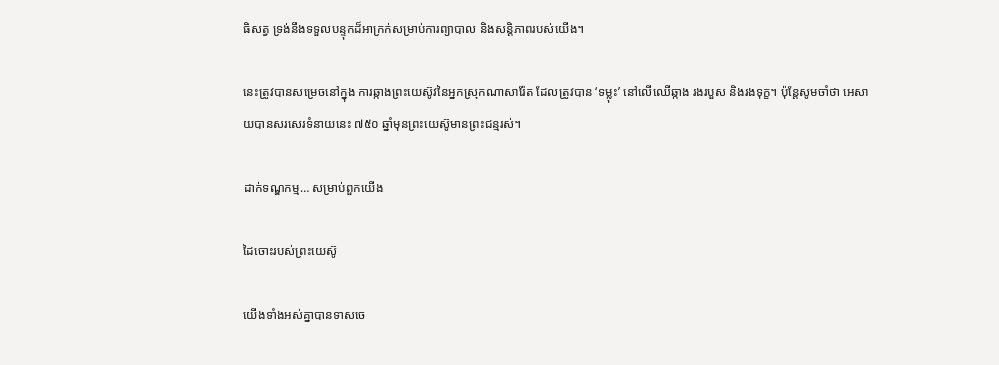ធិសត្វ ទ្រង់នឹងទទួលបន្ទុកដ៏អាក្រក់សម្រាប់ការព្យាបាល និងសន្តិភាពរបស់យើង។

នេះត្រូវបានសម្រេចនៅក្នុង ការឆ្កាងព្រះយេស៊ូវនៃអ្នកស្រុកណាសារ៉ែត ដែលត្រូវបាន ‘ទម្លុះ’ នៅលើឈើឆ្កាង រងរបួស និងរងទុក្ខ។ ប៉ុន្តែសូមចាំថា អេសាយបានសរសេរទំនាយនេះ ៧៥០ ឆ្នាំមុនព្រះយេស៊ូមានព្រះជន្មរស់។

ដាក់ទណ្ឌកម្ម… សម្រាប់ពួកយើង

ដៃចោះរបស់ព្រះយេស៊ូ

យើងទាំងអស់គ្នាបានទាសចេ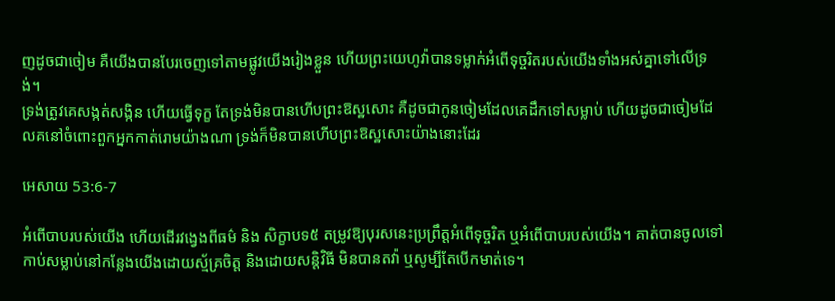ញដូចជាចៀម គឺយើងបានបែរចេញទៅតាមផ្លូវយើងរៀងខ្លួន ហើយព្រះ‌យេហូវ៉ាបានទម្លាក់អំពើទុច្ចរិតរបស់យើងទាំងអស់គ្នាទៅលើទ្រង់។
ទ្រង់ត្រូវគេសង្កត់‌សង្កិន ហើយធ្វើទុក្ខ តែទ្រង់មិនបានហើបព្រះ‌ឱស្ឋសោះ គឺដូចជាកូនចៀមដែលគេដឹកទៅសម្លាប់ ហើយដូចជាចៀមដែលគនៅចំពោះពួកអ្នកកាត់រោមយ៉ាងណា ទ្រង់ក៏មិនបានហើបព្រះ‌ឱស្ឋសោះយ៉ាងនោះដែរ

អេសាយ 53:6-7

អំពើបាបរបស់យើង ហើយដើរវង្វេងពីធម៌ និង សិក្ខាបទ៥ តម្រូវឱ្យបុរសនេះប្រព្រឹត្តអំពើទុច្ចរិត ឬអំពើបាបរបស់យើង។ គាត់បានចូលទៅកាប់សម្លាប់នៅកន្លែងយើងដោយស្ម័គ្រចិត្ត និងដោយសន្តិវិធី មិនបានតវ៉ា ឬសូម្បីតែបើកមាត់ទេ។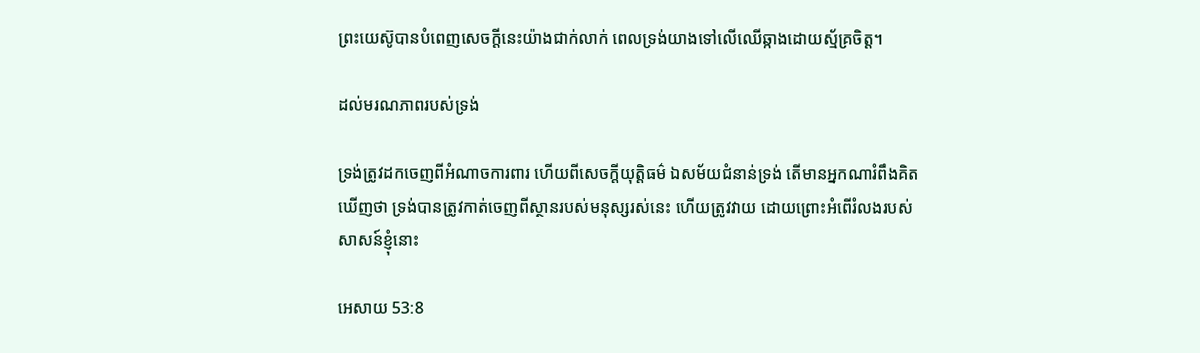ព្រះយេស៊ូបានបំពេញសេចក្ដីនេះយ៉ាងជាក់លាក់ ពេលទ្រង់យាងទៅលើឈើឆ្កាងដោយស្ម័គ្រចិត្ត។

ដល់មរណភាពរបស់ទ្រង់

ទ្រង់ត្រូវដកចេញពីអំណាចការ‌ពារ ហើយពីសេចក្ដីយុត្តិ‌ធម៌ ឯសម័យជំនាន់ទ្រង់ តើមានអ្នកណារំពឹងគិតឃើញថា ទ្រង់បានត្រូវកាត់ចេញពីស្ថានរបស់មនុស្សរស់នេះ ហើយត្រូវវាយ ដោយព្រោះអំពើរំលងរបស់សាសន៍ខ្ញុំនោះ

អេសាយ 53:8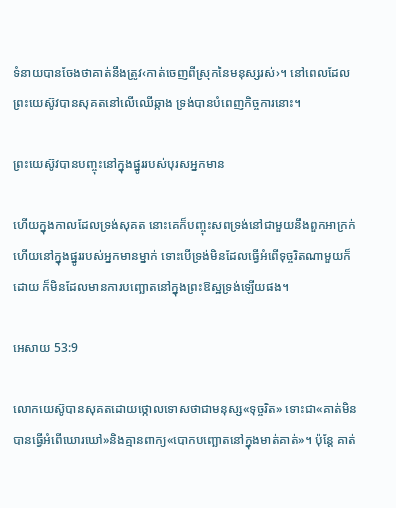ទំនាយបានចែងថាគាត់នឹងត្រូវ‹កាត់ចេញពីស្រុកនៃមនុស្សរស់›។ នៅពេលដែលព្រះយេស៊ូវបានសុគតនៅលើឈើឆ្កាង ទ្រង់បានបំពេញកិច្ចការនោះ។

ព្រះយេស៊ូវបានបញ្ចុះនៅក្នុងផ្នូររបស់បុរសអ្នកមាន

ហើយក្នុងកាលដែលទ្រង់សុគត នោះគេក៏បញ្ចុះសពទ្រង់នៅជាមួយនឹងពួកអាក្រក់ ហើយនៅក្នុងផ្នូររបស់អ្នកមានម្នាក់ ទោះបើទ្រង់មិនដែលធ្វើអំពើទុច្ចរិតណាមួយក៏ដោយ ក៏មិនដែលមានការបញ្ឆោតនៅក្នុងព្រះ‌ឱស្ឋទ្រង់ឡើយផង។

អេសាយ 53:9

លោកយេស៊ូបានសុគតដោយថ្កោលទោសថាជាមនុស្ស«ទុច្ចរិត» ទោះជា«គាត់មិនបានធ្វើអំពើឃោរឃៅ»និងគ្មានពាក្យ«បោកបញ្ឆោតនៅក្នុងមាត់គាត់»។ ប៉ុន្តែ គាត់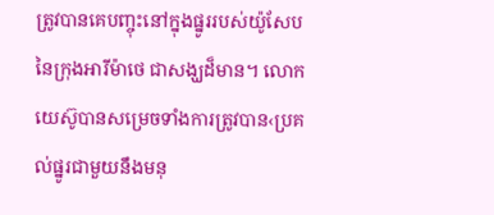ត្រូវបានគេបញ្ចុះនៅក្នុងផ្នូររបស់យ៉ូសែបនៃក្រុងអារីម៉ាថេ ជាសង្ឃដ៏មាន។ លោកយេស៊ូបានសម្រេចទាំងការត្រូវបាន‹ប្រគល់ផ្នូរជាមួយនឹងមនុ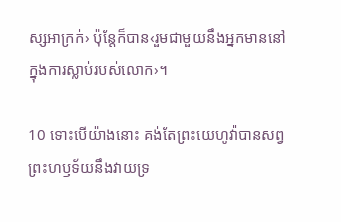ស្សអាក្រក់› ប៉ុន្តែក៏បាន‹រួមជាមួយនឹងអ្នកមាននៅក្នុងការស្លាប់របស់លោក›។

10 ទោះបើយ៉ាងនោះ គង់តែព្រះ‌យេហូវ៉ាបានសព្វព្រះ‌ហឫទ័យនឹងវាយទ្រ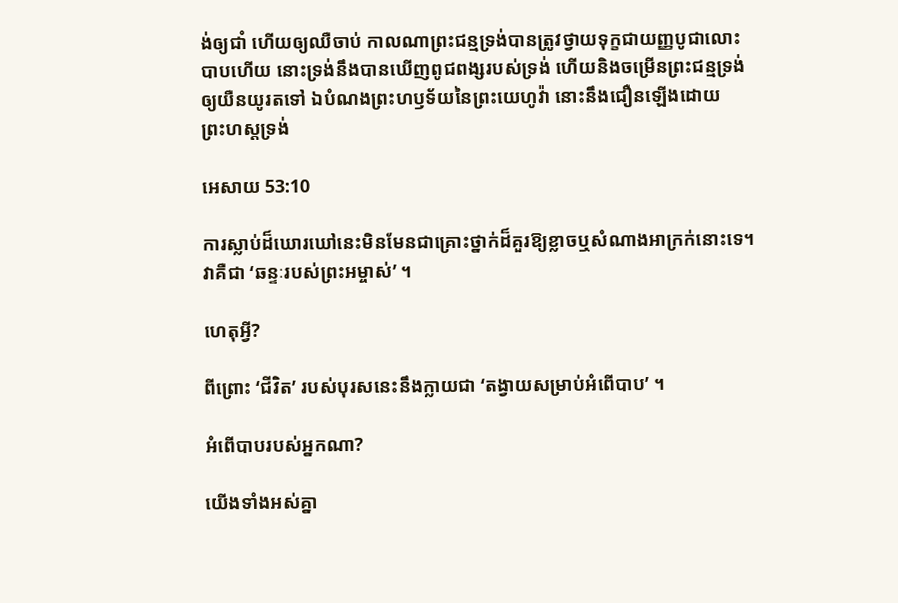ង់ឲ្យជាំ ហើយឲ្យឈឺចាប់ កាលណាព្រះ‌ជន្មទ្រង់បានត្រូវថ្វាយទុក្ខជាយញ្ញ‌បូជាលោះបាបហើយ នោះទ្រង់នឹងបានឃើញពូជ‌ពង្សរបស់ទ្រង់ ហើយនិងចម្រើនព្រះ‌ជន្មទ្រង់ឲ្យយឺន‌យូរតទៅ ឯបំណងព្រះ‌ហឫទ័យនៃព្រះ‌យេហូវ៉ា នោះនឹងជឿនឡើងដោយព្រះ‌ហស្តទ្រង់

អេសាយ 53:10

ការស្លាប់ដ៏ឃោរឃៅនេះមិនមែនជាគ្រោះថ្នាក់ដ៏គួរឱ្យខ្លាចឬសំណាងអាក្រក់នោះទេ។ វាគឺជា ‘ឆន្ទៈរបស់ព្រះអម្ចាស់’ ។

ហេតុអ្វី?

ពីព្រោះ ‘ជីវិត’ របស់បុរសនេះនឹងក្លាយជា ‘តង្វាយសម្រាប់អំពើបាប’ ។

អំពើបាបរបស់អ្នកណា?

យើងទាំងអស់គ្នា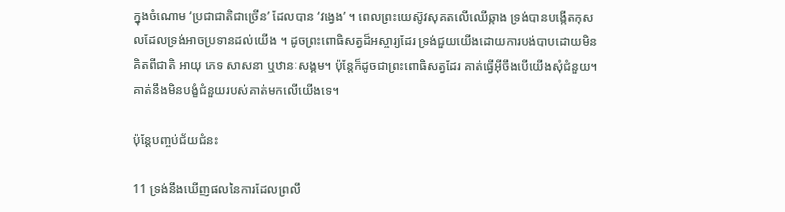ក្នុងចំណោម ‘ប្រជាជាតិជាច្រើន’ ដែលបាន ‘វង្វេង’ ។ ពេលព្រះយេស៊ូវសុគតលើឈើឆ្កាង ទ្រង់បានបង្កើតកុសលដែលទ្រង់អាចប្រទានដល់យើង ។ ដូចព្រះពោធិសត្វដ៏អស្ចារ្យដែរ ទ្រង់ជួយយើងដោយការបង់បាបដោយមិនគិតពីជាតិ អាយុ ភេទ សាសនា ឬឋានៈសង្គម។ ប៉ុន្តែក៏ដូចជាព្រះពោធិសត្វដែរ គាត់ធ្វើអ៊ីចឹងបើយើងសុំជំនួយ។ គាត់នឹងមិនបង្ខំជំនួយរបស់គាត់មកលើយើងទេ។

ប៉ុន្តែបញ្ចប់ជ័យជំនះ

11 ទ្រង់នឹងឃើញផលនៃការដែលព្រលឹ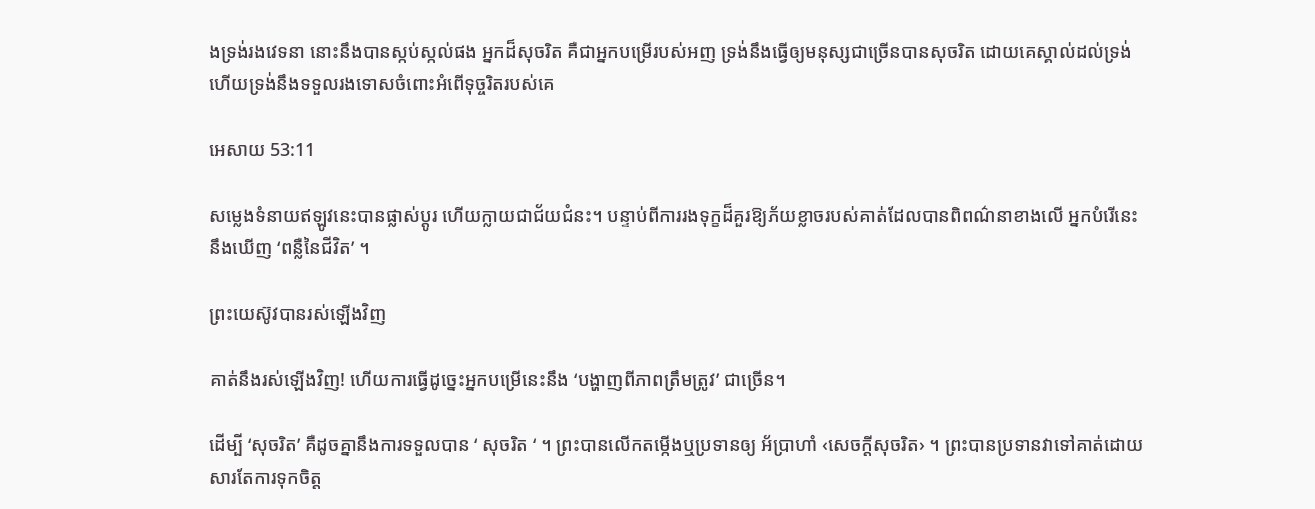ងទ្រង់រងវេទនា នោះនឹងបានស្កប់‌ស្កល់ផង អ្នកដ៏សុចរិត គឺជាអ្នកបម្រើរបស់អញ ទ្រង់នឹងធ្វើឲ្យមនុស្សជាច្រើនបានសុចរិត ដោយគេស្គាល់ដល់ទ្រង់ ហើយទ្រង់នឹងទទួលរងទោសចំពោះអំពើទុច្ចរិតរបស់គេ

អេសាយ 53:11

សម្លេងទំនាយឥឡូវនេះបានផ្លាស់ប្តូរ ហើយក្លាយជាជ័យជំនះ។ បន្ទាប់ពីការរងទុក្ខដ៏គួរឱ្យភ័យខ្លាចរបស់គាត់ដែលបានពិពណ៌នាខាងលើ អ្នកបំរើនេះនឹងឃើញ ‘ពន្លឺនៃជីវិត’ ។

ព្រះយេស៊ូវបានរស់ឡើងវិញ

គាត់នឹងរស់ឡើងវិញ! ហើយការធ្វើដូច្នេះអ្នកបម្រើនេះនឹង ‘បង្ហាញពីភាពត្រឹមត្រូវ’ ជាច្រើន។

ដើម្បី ‘សុចរិត’ គឺដូចគ្នានឹងការទទួលបាន ‘ សុចរិត ‘ ។ ព្រះបានលើកតម្កើងឬប្រទានឲ្យ អ័ប្រាហាំ ‹សេចក្ដីសុចរិត› ។ ព្រះបានប្រទានវាទៅគាត់ដោយសារតែការទុកចិត្ត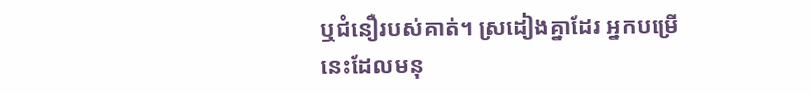ឬជំនឿរបស់គាត់។ ស្រដៀងគ្នាដែរ អ្នកបម្រើនេះដែលមនុ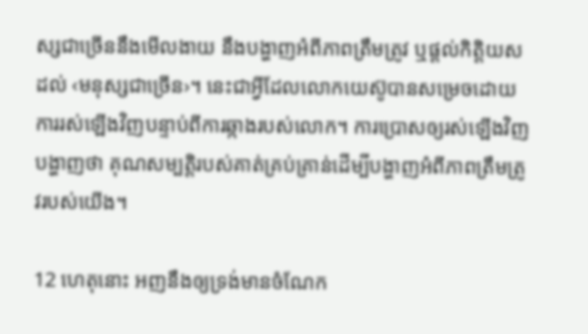ស្សជាច្រើននឹងមើលងាយ នឹងបង្ហាញអំពីភាពត្រឹមត្រូវ ឬផ្តល់កិត្តិយសដល់ ‹មនុស្សជាច្រើន›។ នេះជាអ្វីដែលលោកយេស៊ូបានសម្រេចដោយការរស់ឡើងវិញបន្ទាប់ពីការឆ្កាងរបស់លោក។ ការប្រោសឲ្យរស់ឡើងវិញបង្ហាញថា គុណសម្បត្ដិរបស់គាត់គ្រប់គ្រាន់ដើម្បីបង្ហាញអំពីភាពត្រឹមត្រូវរបស់យើង។

12 ហេតុនោះ អញនឹងឲ្យទ្រង់មានចំណែក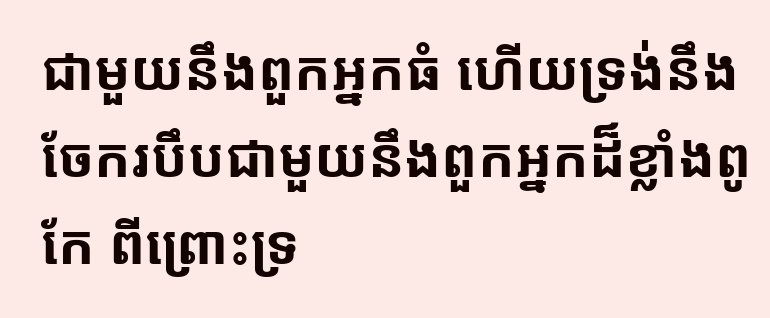ជាមួយនឹងពួកអ្នកធំ ហើយទ្រង់នឹងចែករបឹបជាមួយនឹងពួកអ្នកដ៏ខ្លាំងពូកែ ពីព្រោះទ្រ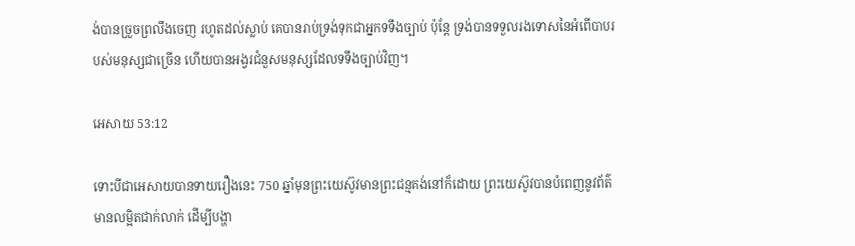ង់បានច្រួចព្រលឹងចេញ រហូតដល់ស្លាប់ គេបានរាប់ទ្រង់ទុកជាអ្នកទទឹងច្បាប់ ប៉ុន្តែ ទ្រង់បានទទួលរងទោសនៃអំពើបាបរបស់មនុស្សជាច្រើន ហើយបានអង្វរជំនួសមនុស្សដែលទទឹងច្បាប់វិញ។

អេសាយ 53:12

ទោះបីជាអេសាយបានទាយរឿងនេះ 750 ឆ្នាំមុនព្រះយេស៊ូវមានព្រះជន្មគង់នៅក៏ដោយ ព្រះយេស៊ូវបានបំពេញនូវព័ត៌មានលម្អិតជាក់លាក់ ដើម្បីបង្ហា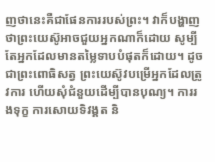ញថានេះគឺជាផែនការរបស់ព្រះ។ វាក៏បង្ហាញថាព្រះយេស៊ូអាចជួយអ្នកណាក៏ដោយ សូម្បីតែអ្នកដែលមានតម្លៃទាបបំផុតក៏ដោយ។ ដូចជាព្រះពោធិសត្វ ព្រះយេស៊ូវបម្រើអ្នកដែលត្រូវការ ហើយសុំជំនួយដើម្បីបានបុណ្យ។ ការរងទុក្ខ ការសោយទិវង្គត និ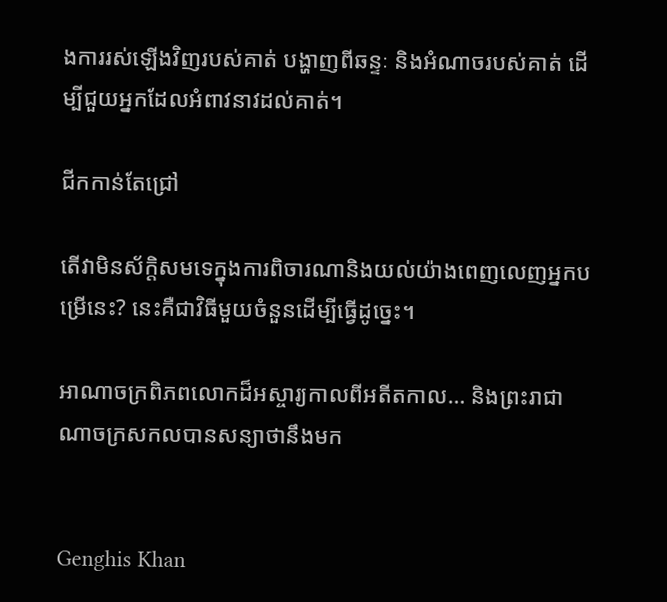ងការរស់ឡើងវិញរបស់គាត់ បង្ហាញពីឆន្ទៈ និងអំណាចរបស់គាត់ ដើម្បីជួយអ្នកដែលអំពាវនាវដល់គាត់។

ជីកកាន់តែជ្រៅ

តើវាមិនស័ក្តិសមទេក្នុងការពិចារណានិងយល់យ៉ាងពេញលេញអ្នកបម្រើនេះ? នេះគឺជាវិធីមួយចំនួនដើម្បីធ្វើដូច្នេះ។

អាណាចក្រពិភពលោកដ៏អស្ចារ្យកាលពីអតីតកាល… និងព្រះរាជាណាចក្រសកលបានសន្យាថានឹងមក


Genghis Khan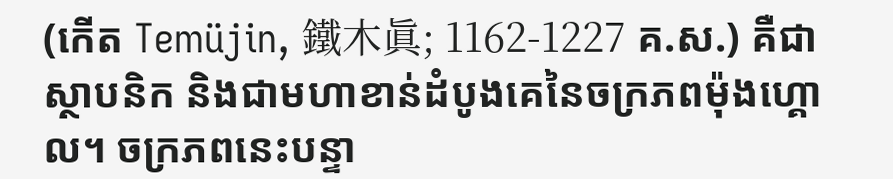(កើត Temüjin, 鐵木眞; 1162-1227 គ.ស.) គឺជាស្ថាបនិក និងជាមហាខាន់ដំបូងគេនៃចក្រភពម៉ុងហ្គោល។ ចក្រភពនេះបន្ទា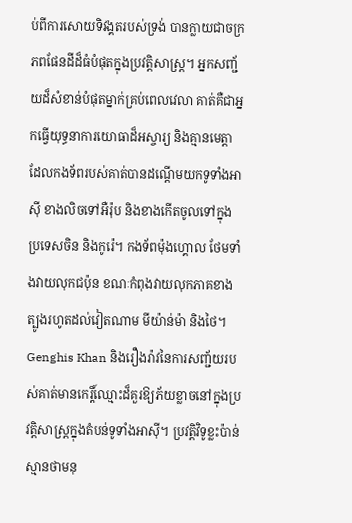ប់ពីការសោយទិវង្គតរបស់ទ្រង់ បានក្លាយជាចក្រភពផែនដីដ៏ធំបំផុតក្នុងប្រវត្តិសាស្ត្រ។ អ្នកសញ្ជ័យដ៏សំខាន់បំផុតម្នាក់គ្រប់ពេលវេលា គាត់គឺជាអ្នកធ្វើយុទ្ធនាការយោធាដ៏អស្ចារ្យ និងគ្មានមេត្តា ដែលកងទ័ពរបស់គាត់បានដណ្តើមយកទូទាំងអាស៊ី ខាងលិចទៅអឺរ៉ុប និងខាងកើតចូលទៅក្នុងប្រទេសចិន និងកូរ៉េ។ កងទ័ពម៉ុងហ្គោល ថែមទាំងវាយលុកជប៉ុន ខណៈកំពុងវាយលុកភាគខាងត្បូងរហូតដល់វៀតណាម មីយ៉ាន់ម៉ា និងថៃ។ Genghis Khan និងរឿងរ៉ាវនៃការសញ្ជ័យរបស់គាត់មានកេរ្តិ៍ឈ្មោះដ៏គួរឱ្យភ័យខ្លាចនៅក្នុងប្រវត្តិសាស្ត្រក្នុងតំបន់ទូទាំងអាស៊ី។ ប្រវត្ដិវិទូខ្លះប៉ាន់ស្មានថាមនុ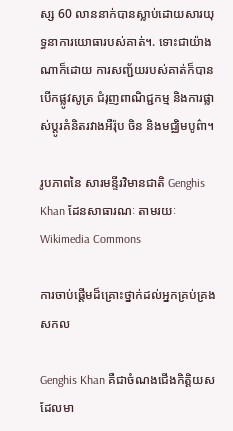ស្ស 60 លាននាក់បានស្លាប់ដោយសារយុទ្ធនាការយោធារបស់គាត់។. ទោះជាយ៉ាងណាក៏ដោយ ការសញ្ជ័យរបស់គាត់ក៏បានបើកផ្លូវសូត្រ ជំរុញពាណិជ្ជកម្ម និងការផ្លាស់ប្តូរគំនិតរវាងអឺរ៉ុប ចិន និងមជ្ឈិមបូព៌ា។

រូបភាពនៃ សារមន្ទីរវិមានជាតិ Genghis Khan ដែនសាធារណៈ តាមរយៈ Wikimedia Commons

ការចាប់ផ្តើមដ៏គ្រោះថ្នាក់ដល់អ្នកគ្រប់គ្រងសកល

Genghis Khan គឺជាចំណងជើងកិត្តិយសដែលមា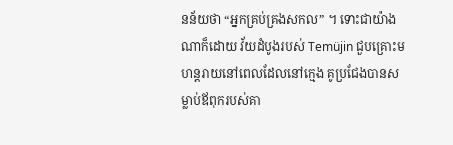នន័យថា “អ្នកគ្រប់គ្រងសកល” ។ ទោះជាយ៉ាងណាក៏ដោយ វ័យដំបូងរបស់ Temüjin ជួបគ្រោះមហន្តរាយនៅពេលដែលនៅក្មេង គូប្រជែងបានសម្លាប់ឪពុករបស់គា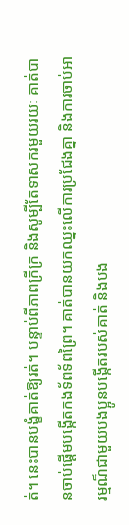ត់។ នេះបានបង្ខំគាត់ឱ្យរត់។ បន្ទាប់ពីភាពក្រីក្រ និងសូម្បីតែទាសករមួយរយៈ គាត់បានចាប់ផ្ដើមបង្កើតកងទ័ពទ័ពព្រៃ។ គាត់បានយកឈ្នះលើការប្រជែងគ្នា និងការចាប់អារម្មណ៏ជាមួយបងប្អូនបង្កើតរបស់គាត់ និងបង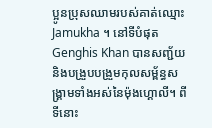ប្អូនប្រុសឈាមរបស់គាត់ឈ្មោះ Jamukha ។ នៅទីបំផុត Genghis Khan បានសញ្ជ័យ និងបង្រួបបង្រួមកុលសម្ព័ន្ធសង្រ្គាមទាំងអស់នៃម៉ុងហ្គោលី។ ពីទីនោះ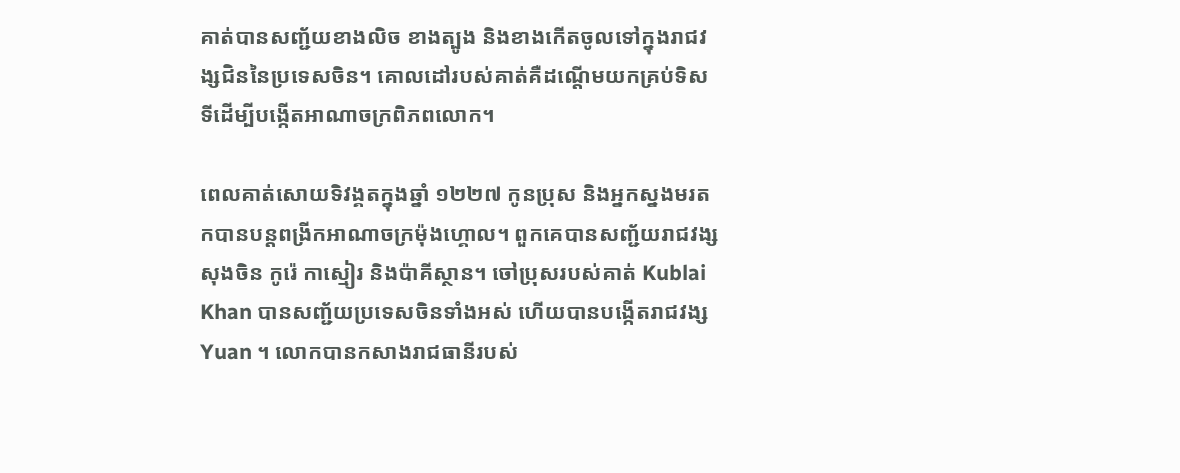គាត់បានសញ្ជ័យខាងលិច ខាងត្បូង និងខាងកើតចូលទៅក្នុងរាជវង្សជិននៃប្រទេសចិន។ គោលដៅរបស់គាត់គឺដណ្តើមយកគ្រប់ទិសទីដើម្បីបង្កើតអាណាចក្រពិភពលោក។

ពេលគាត់សោយទិវង្គតក្នុងឆ្នាំ ១២២៧ កូនប្រុស និងអ្នកស្នងមរតកបានបន្តពង្រីកអាណាចក្រម៉ុងហ្គោល។ ពួកគេបានសញ្ជ័យរាជវង្សសុងចិន កូរ៉េ កាស្មៀរ និងប៉ាគីស្ថាន។ ចៅប្រុសរបស់គាត់ Kublai Khan បានសញ្ជ័យប្រទេសចិនទាំងអស់ ហើយបានបង្កើតរាជវង្ស Yuan ។ លោកបានកសាងរាជធានីរបស់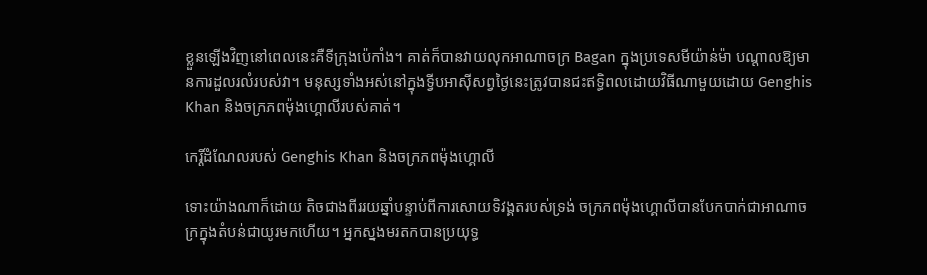ខ្លួនឡើងវិញនៅពេលនេះគឺទីក្រុងប៉េកាំង។ គាត់ក៏បានវាយលុកអាណាចក្រ Bagan ក្នុងប្រទេសមីយ៉ាន់ម៉ា បណ្តាលឱ្យមានការដួលរលំរបស់វា។ មនុស្សទាំងអស់នៅក្នុងទ្វីបអាស៊ីសព្វថ្ងៃនេះត្រូវបានជះឥទ្ធិពលដោយវិធីណាមួយដោយ Genghis Khan និងចក្រភពម៉ុងហ្គោលីរបស់គាត់។

កេរ្តិ៍ដំណែលរបស់ Genghis Khan និងចក្រភពម៉ុងហ្គោលី

ទោះយ៉ាងណាក៏ដោយ តិចជាងពីររយឆ្នាំបន្ទាប់ពីការសោយទិវង្គតរបស់ទ្រង់ ចក្រភពម៉ុងហ្គោលីបានបែកបាក់ជាអាណាចក្រក្នុងតំបន់ជាយូរមកហើយ។ អ្នកស្នងមរតកបានប្រយុទ្ធ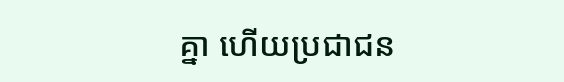គ្នា ហើយប្រជាជន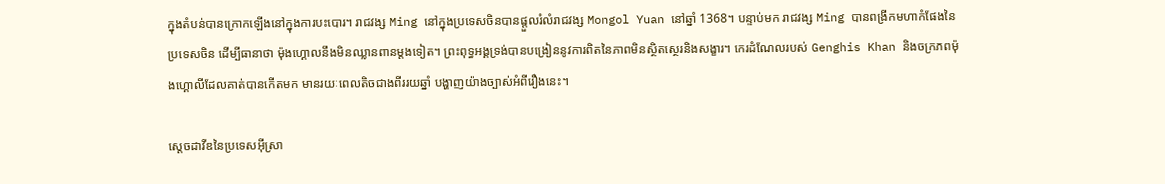ក្នុងតំបន់បានក្រោកឡើងនៅក្នុងការបះបោរ។ រាជវង្ស Ming នៅក្នុងប្រទេសចិនបានផ្តួលរំលំរាជវង្ស Mongol Yuan នៅឆ្នាំ 1368។ បន្ទាប់មក រាជវង្ស Ming បានពង្រីកមហាកំផែងនៃប្រទេសចិន ដើម្បីធានាថា ម៉ុងហ្គោលនឹងមិនឈ្លានពានម្តងទៀត។ ព្រះពុទ្ធអង្គទ្រង់បានបង្រៀននូវការពិតនៃភាពមិនស្ថិតស្ថេរនិងសង្ខារ។ កេរដំណែលរបស់ Genghis Khan និងចក្រភពម៉ុងហ្គោលីដែលគាត់បានកើតមក មានរយៈពេលតិចជាងពីររយឆ្នាំ បង្ហាញយ៉ាងច្បាស់អំពីរឿងនេះ។

ស្តេចដាវីឌនៃប្រទេសអ៊ីស្រា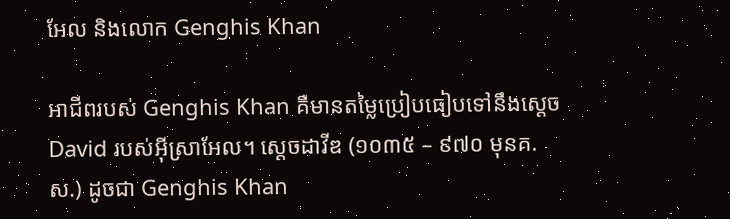អែល និងលោក Genghis Khan

អាជីពរបស់ Genghis Khan គឺមានតម្លៃប្រៀបធៀបទៅនឹងស្តេច David របស់អ៊ីស្រាអែល។ ស្តេចដាវីឌ (១០៣៥ – ៩៧០ មុនគ.ស.) ដូចជា Genghis Khan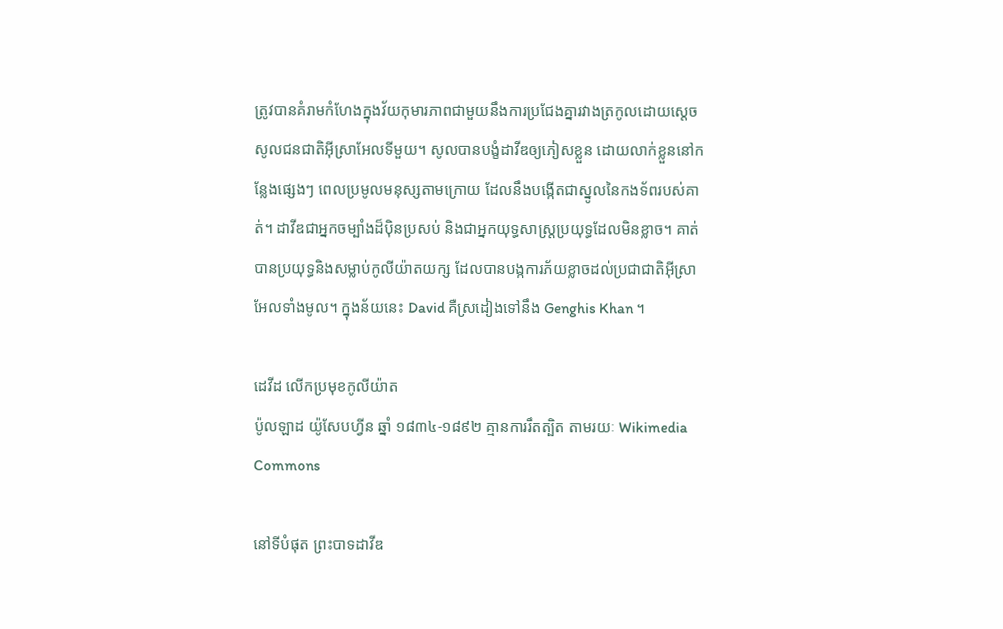ត្រូវបានគំរាមកំហែងក្នុងវ័យកុមារភាពជាមួយនឹងការប្រជែងគ្នារវាងត្រកូលដោយស្តេចសូលជនជាតិអ៊ីស្រាអែលទីមួយ។ សូលបានបង្ខំដាវីឌឲ្យភៀសខ្លួន ដោយលាក់ខ្លួននៅកន្លែងផ្សេងៗ ពេលប្រមូលមនុស្សតាមក្រោយ ដែលនឹងបង្កើតជាស្នូលនៃកងទ័ពរបស់គាត់។ ដាវីឌជាអ្នកចម្បាំងដ៏ប៉ិនប្រសប់ និងជាអ្នកយុទ្ធសាស្ត្រប្រយុទ្ធដែលមិនខ្លាច។ គាត់បានប្រយុទ្ធនិងសម្លាប់កូលីយ៉ាតយក្ស ដែលបានបង្កការភ័យខ្លាចដល់ប្រជាជាតិអ៊ីស្រាអែលទាំងមូល។ ក្នុងន័យនេះ David គឺស្រដៀងទៅនឹង Genghis Khan ។

ដេវីដ លើកប្រមុខកូលីយ៉ាត
ប៉ូលឡាដ យ៉ូសែបហ្វីន ឆ្នាំ ១៨៣៤-១៨៩២ គ្មានការរឹតត្បិត តាមរយៈ Wikimedia Commons

នៅទីបំផុត ព្រះបាទដាវីឌ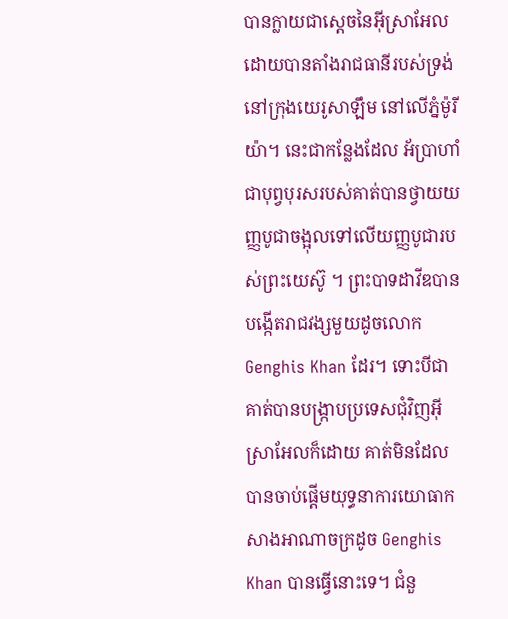បានក្លាយជាស្ដេចនៃអ៊ីស្រាអែល ដោយបានតាំងរាជធានីរបស់ទ្រង់នៅក្រុងយេរូសាឡឹម នៅលើភ្នំម៉ូរីយ៉ា។ នេះជាកន្លែងដែល អ័ប្រាហាំជាបុព្វបុរសរបស់គាត់បានថ្វាយយញ្ញបូជាចង្អុលទៅលើយញ្ញបូជារបស់ព្រះយេស៊ូ ។ ព្រះបាទដាវីឌបានបង្កើតរាជវង្សមួយដូចលោក Genghis Khan ដែរ។ ទោះបីជាគាត់បានបង្ក្រាបប្រទេសជុំវិញអ៊ីស្រាអែលក៏ដោយ គាត់មិនដែលបានចាប់ផ្តើមយុទ្ធនាការយោធាកសាងអាណាចក្រដូច Genghis Khan បានធ្វើនោះទេ។ ជំនួ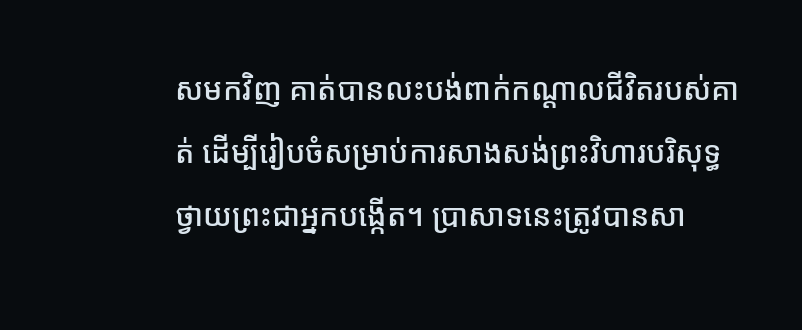សមកវិញ គាត់បានលះបង់ពាក់កណ្តាលជីវិតរបស់គាត់ ដើម្បីរៀបចំសម្រាប់ការសាងសង់ព្រះវិហារបរិសុទ្ធថ្វាយព្រះជាអ្នកបង្កើត។ ប្រាសាទនេះត្រូវបានសា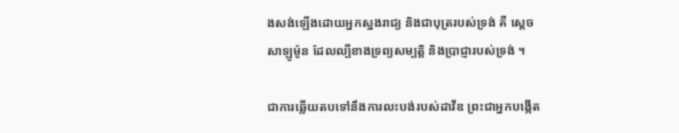ងសង់ឡើងដោយអ្នកស្នងរាជ្យ និងជាបុត្ររបស់ទ្រង់ គឺ ស្ដេចសាឡូម៉ូន ដែលល្បីខាងទ្រព្យសម្បត្តិ និងប្រាជ្ញារបស់ទ្រង់ ។

ជាការឆ្លើយតបទៅនឹងការលះបង់របស់ដាវីឌ ព្រះជាអ្នកបង្កើត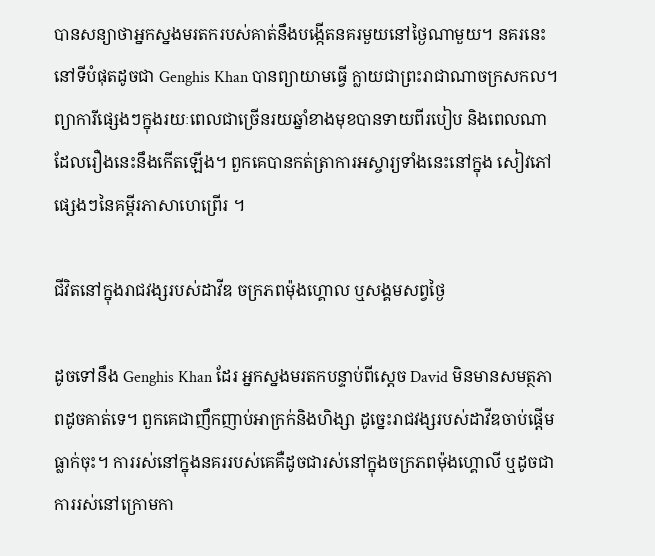បានសន្យាថាអ្នកស្នងមរតករបស់គាត់នឹងបង្កើតនគរមួយនៅថ្ងៃណាមួយ។ នគរនេះនៅទីបំផុតដូចជា Genghis Khan បានព្យាយាមធ្វើ ក្លាយជាព្រះរាជាណាចក្រសកល។ ព្យាការីផ្សេងៗក្នុងរយៈពេលជាច្រើនរយឆ្នាំខាងមុខបានទាយពីរបៀប និងពេលណាដែលរឿងនេះនឹងកើតឡើង។ ពួកគេបានកត់ត្រាការអស្ចារ្យទាំងនេះនៅក្នុង សៀវភៅផ្សេងៗនៃគម្ពីរភាសាហេព្រើរ ។

ជីវិតនៅក្នុងរាជវង្សរបស់ដាវីឌ ចក្រភពម៉ុងហ្គោល ឬសង្គមសព្វថ្ងៃ

ដូចទៅនឹង Genghis Khan ដែរ អ្នកស្នងមរតកបន្ទាប់ពីស្តេច David មិនមានសមត្ថភាពដូចគាត់ទេ។ ពួកគេជាញឹកញាប់អាក្រក់និងហិង្សា ដូច្នេះរាជវង្សរបស់ដាវីឌចាប់ផ្ដើមធ្លាក់ចុះ។ ការរស់នៅក្នុងនគររបស់គេគឺដូចជារស់នៅក្នុងចក្រភពម៉ុងហ្គោលី ឬដូចជាការរស់នៅក្រោមកា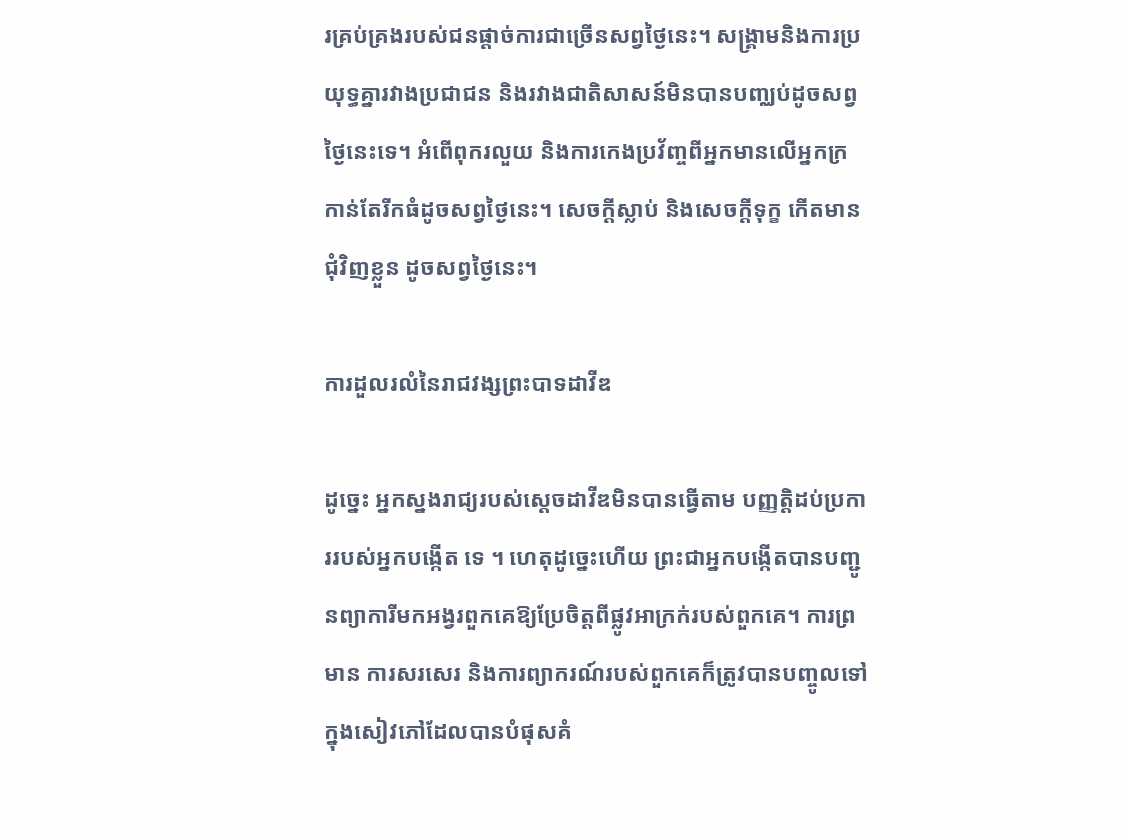រគ្រប់គ្រងរបស់ជនផ្តាច់ការជាច្រើនសព្វថ្ងៃនេះ។ សង្គ្រាមនិងការប្រយុទ្ធគ្នារវាងប្រជាជន និងរវាងជាតិសាសន៍មិនបានបញ្ឈប់ដូចសព្វថ្ងៃនេះទេ។ អំពើពុករលួយ និងការកេងប្រវ័ញ្ចពីអ្នកមានលើអ្នកក្រ កាន់តែរីកធំដូចសព្វថ្ងៃនេះ។ សេចក្តីស្លាប់ និងសេចក្តីទុក្ខ កើតមានជុំវិញខ្លួន ដូចសព្វថ្ងៃនេះ។

ការដួលរលំនៃរាជវង្សព្រះបាទដាវីឌ

ដូច្នេះ អ្នកស្នងរាជ្យរបស់ស្ដេចដាវីឌមិនបានធ្វើតាម បញ្ញត្តិដប់ប្រការរបស់អ្នកបង្កើត ទេ ។ ហេតុដូច្នេះហើយ ព្រះជាអ្នកបង្កើតបានបញ្ជូនព្យាការីមកអង្វរពួកគេឱ្យប្រែចិត្តពីផ្លូវអាក្រក់របស់ពួកគេ។ ការព្រមាន ការសរសេរ និងការព្យាករណ៍របស់ពួកគេក៏ត្រូវបានបញ្ចូលទៅក្នុងសៀវភៅដែលបានបំផុសគំ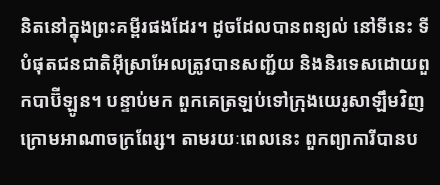និតនៅក្នុងព្រះគម្ពីរផងដែរ។ ដូចដែលបានពន្យល់ នៅទីនេះ ទីបំផុតជនជាតិអ៊ីស្រាអែលត្រូវបានសញ្ជ័យ និងនិរទេសដោយពួកបាប៊ីឡូន។ បន្ទាប់មក ពួកគេត្រឡប់ទៅក្រុងយេរូសាឡឹមវិញក្រោមអាណាចក្រពែរ្ស។ តាមរយៈពេលនេះ ពួកព្យាការីបានប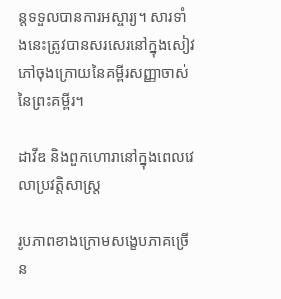ន្តទទួលបានការអស្ចារ្យ។ សារទាំងនេះត្រូវបានសរសេរនៅក្នុងសៀវភៅចុងក្រោយនៃគម្ពីរសញ្ញាចាស់នៃព្រះគម្ពីរ។

ដាវីឌ និងពួកហោរានៅក្នុងពេលវេលាប្រវត្តិសាស្ត្រ

រូបភាពខាងក្រោមសង្ខេបភាគច្រើន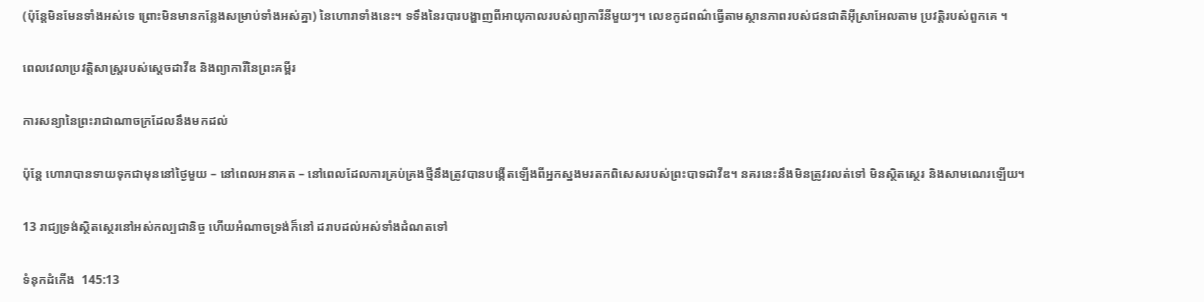(ប៉ុន្តែមិនមែនទាំងអស់ទេ ព្រោះមិនមានកន្លែងសម្រាប់ទាំងអស់គ្នា) នៃហោរាទាំងនេះ។ ទទឹងនៃរបារបង្ហាញពីអាយុកាលរបស់ព្យាការីនីមួយៗ។ លេខកូដពណ៌ធ្វើតាមស្ថានភាពរបស់ជនជាតិអ៊ីស្រាអែលតាម ប្រវត្តិរបស់ពួកគេ ។

ពេលវេលាប្រវត្តិសាស្ត្ររបស់ស្តេចដាវីឌ និងព្យាការីនៃព្រះគម្ពីរ

ការសន្យានៃព្រះរាជាណាចក្រដែលនឹងមកដល់

ប៉ុន្តែ ហោរាបានទាយទុកជាមុននៅថ្ងៃមួយ – នៅពេលអនាគត – នៅពេលដែលការគ្រប់គ្រងថ្មីនឹងត្រូវបានបង្កើតឡើងពីអ្នកស្នងមរតកពិសេសរបស់ព្រះបាទដាវីឌ។ នគរនេះនឹងមិនត្រូវរលត់ទៅ មិនស្ថិតស្ថេរ និងសាមណេរឡើយ។

13 រាជ្យទ្រង់ស្ថិត‌ស្ថេរនៅអស់‌កល្ប‌ជានិច្ច ហើយអំណាចទ្រង់ក៏នៅ ដរាបដល់អស់ទាំងដំណតទៅ

ទំនុកដំកើង  145:13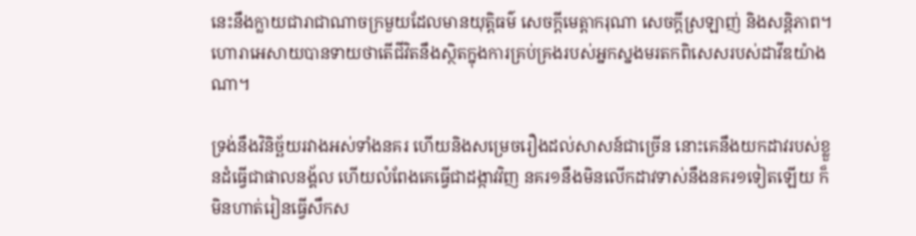នេះនឹងក្លាយជារាជាណាចក្រមួយដែលមានយុត្តិធម៌ សេចក្ដីមេត្តាករុណា សេចក្ដីស្រឡាញ់ និងសន្តិភាព។ ហោរាអេសាយបានទាយថាតើជីវិតនឹងស្ថិតក្នុងការគ្រប់គ្រងរបស់អ្នកស្នងមរតកពិសេសរបស់ដាវីឌយ៉ាងណា។

ទ្រង់នឹងវិនិច្ឆ័យរវាងអស់ទាំងនគរ ហើយនិងសម្រេចរឿងដល់សាសន៍ជាច្រើន នោះគេនឹងយកដាវរបស់ខ្លួនដំធ្វើជាផាល‌នង្គ័ល ហើយលំពែងគេធ្វើជាដង្កាវវិញ នគរ១នឹងមិនលើកដាវទាស់នឹងនគរ១ទៀតឡើយ ក៏មិនហាត់រៀនធ្វើសឹកស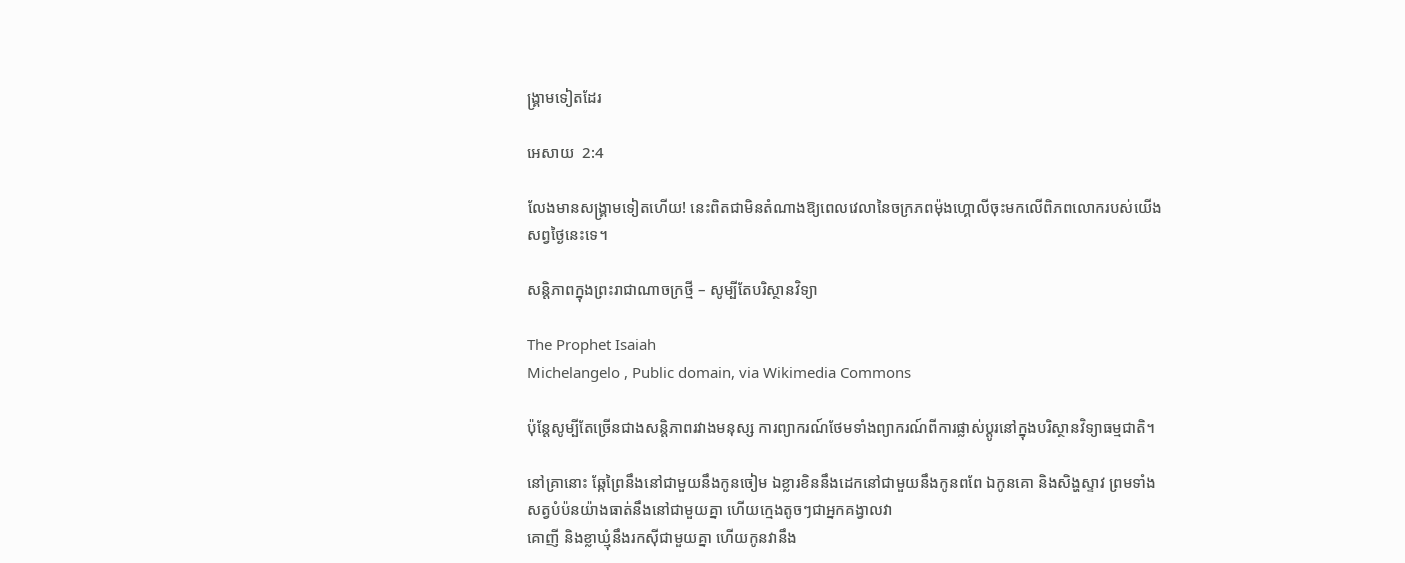ង្គ្រាមទៀតដែរ

អេសាយ  2:4

លែងមានសង្គ្រាមទៀតហើយ! នេះពិតជាមិនតំណាងឱ្យពេលវេលានៃចក្រភពម៉ុងហ្គោលីចុះមកលើពិភពលោករបស់យើងសព្វថ្ងៃនេះទេ។

សន្តិភាពក្នុងព្រះរាជាណាចក្រថ្មី – សូម្បីតែបរិស្ថានវិទ្យា

The Prophet Isaiah
Michelangelo , Public domain, via Wikimedia Commons

ប៉ុន្តែសូម្បីតែច្រើនជាងសន្តិភាពរវាងមនុស្ស ការព្យាករណ៍ថែមទាំងព្យាករណ៍ពីការផ្លាស់ប្តូរនៅក្នុងបរិស្ថានវិទ្យាធម្មជាតិ។

នៅគ្រានោះ ឆ្កែព្រៃនឹងនៅជាមួយនឹងកូនចៀម ឯខ្លា‌រខិននឹងដេកនៅជាមួយនឹងកូនពពែ ឯកូនគោ និងសិង្ហស្ទាវ ព្រមទាំងសត្វបំប៉នយ៉ាងធាត់នឹងនៅជាមួយគ្នា ហើយក្មេងតូចៗជាអ្នកគង្វាលវា
គោញី និងខ្លា‌ឃ្មុំនឹងរកស៊ីជាមួយគ្នា ហើយកូនវានឹង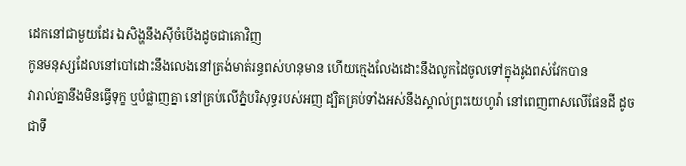ដេកនៅជាមួយដែរ ឯសិង្ហនឹងស៊ីចំបើងដូចជាគោវិញ
កូនមនុស្សដែលនៅបៅដោះនឹងលេងនៅត្រង់មាត់រន្ធពស់ហនុមាន ហើយក្មេងលែងដោះនឹងលូកដៃចូលទៅក្នុងរូងពស់‌វែកបាន
វារាល់គ្នានឹងមិនធ្វើទុក្ខ ឬបំផ្លាញគ្នា នៅគ្រប់លើភ្នំបរិសុទ្ធរបស់អញ ដ្បិតគ្រប់ទាំងអស់នឹងស្គាល់ព្រះ‌យេហូវ៉ា នៅពេញ‌ពាសលើផែនដី ដូចជាទឹ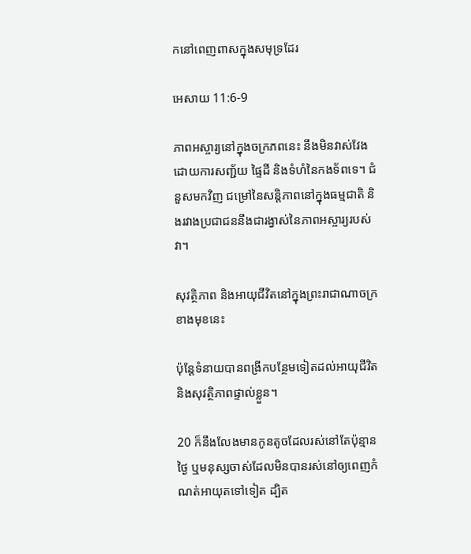កនៅពេញ‌ពាសក្នុងសមុទ្រដែរ

អេសាយ 11:6-9

ភាពអស្ចារ្យនៅក្នុងចក្រភពនេះ នឹងមិនវាស់វែងដោយការសញ្ជ័យ ផ្ទៃដី និងទំហំនៃកងទ័ពទេ។ ជំនួសមកវិញ ជម្រៅនៃសន្តិភាពនៅក្នុងធម្មជាតិ និងរវាងប្រជាជននឹងជារង្វាស់នៃភាពអស្ចារ្យរបស់វា។

សុវត្ថិភាព និងអាយុជីវិតនៅក្នុងព្រះរាជាណាចក្រខាងមុខនេះ

ប៉ុន្តែទំនាយបានពង្រីកបន្ថែមទៀតដល់អាយុជីវិត និងសុវត្ថិភាពផ្ទាល់ខ្លួន។

20 ក៏នឹងលែងមានកូនតូចដែលរស់នៅតែប៉ុន្មានថ្ងៃ ឬមនុស្សចាស់ដែលមិនបានរស់នៅឲ្យពេញកំណត់អាយុតទៅទៀត ដ្បិត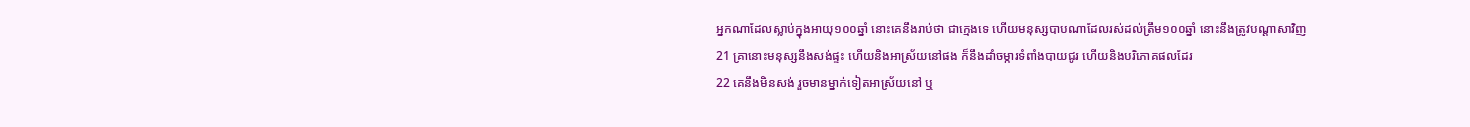អ្នកណាដែលស្លាប់ក្នុងអាយុ១០០ឆ្នាំ នោះគេនឹងរាប់ថា ជាក្មេងទេ ហើយមនុស្សបាបណាដែលរស់ដល់ត្រឹម១០០ឆ្នាំ នោះនឹងត្រូវបណ្តាសាវិញ
21 គ្រានោះមនុស្សនឹងសង់ផ្ទះ ហើយនិងអាស្រ័យនៅផង ក៏នឹងដាំចម្ការទំពាំង‌បាយ‌ជូរ ហើយនិងបរិភោគផលដែរ
22 គេនឹងមិនសង់ រួចមានម្នាក់ទៀតអាស្រ័យនៅ ឬ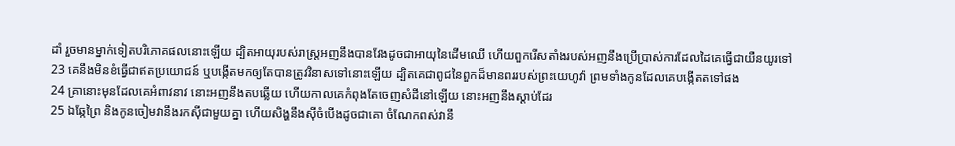ដាំ រួចមានម្នាក់ទៀតបរិភោគផលនោះឡើយ ដ្បិតអាយុរបស់រាស្ត្រអញនឹងបានវែងដូចជាអាយុនៃដើមឈើ ហើយពួករើសតាំងរបស់អញនឹងប្រើ‌ប្រាស់ការដែលដៃគេធ្វើជាយឺន‌យូរទៅ
23 គេនឹងមិនខំធ្វើជាឥតប្រយោជន៍ ឬបង្កើតមកឲ្យតែបានត្រូវវិនាសទៅនោះឡើយ ដ្បិតគេជាពូជនៃពួកដ៏មានពររបស់ព្រះ‌យេហូវ៉ា ព្រមទាំងកូនដែលគេបង្កើតតទៅផង
24 គ្រានោះមុនដែលគេអំពាវ‌នាវ នោះអញនឹងតបឆ្លើយ ហើយកាលគេកំពុងតែចេញសំដីនៅឡើយ នោះអញនឹងស្តាប់ដែរ
25 ឯឆ្កែព្រៃ និងកូនចៀមវានឹងរកស៊ីជាមួយគ្នា ហើយសិង្ហនឹងស៊ីចំបើងដូចជាគោ ចំណែកពស់វានឹ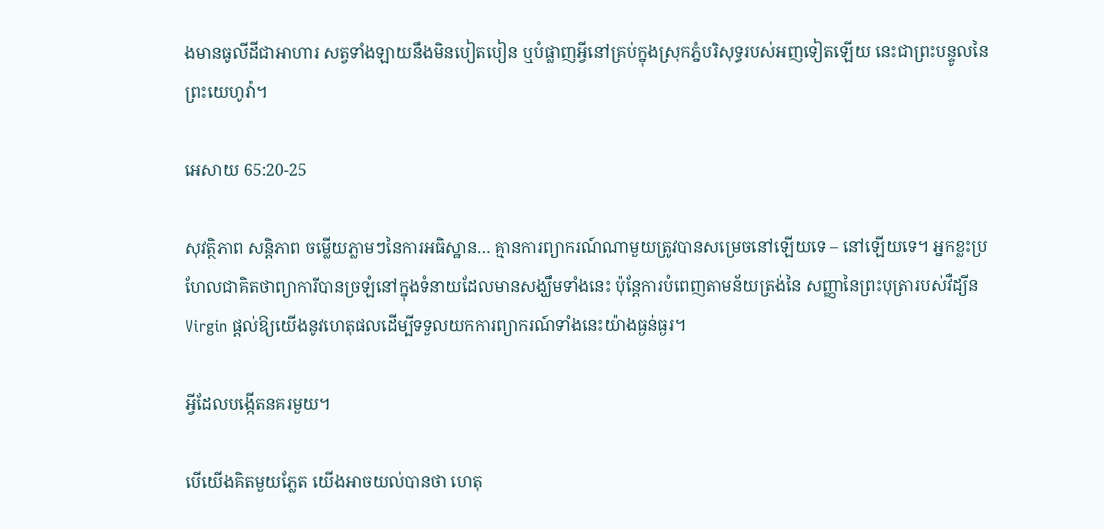ងមានធូលីដីជាអាហារ សត្វទាំង‌ឡាយនឹងមិនបៀត‌បៀន ឬបំផ្លាញអ្វីនៅគ្រប់ក្នុងស្រុកភ្នំបរិសុទ្ធរបស់អញទៀតឡើយ នេះជាព្រះ‌បន្ទូលនៃព្រះ‌យេហូវ៉ា។

អេសាយ 65:20-25

សុវត្ថិភាព សន្តិភាព ចម្លើយភ្លាមៗនៃការអធិស្ឋាន… គ្មានការព្យាករណ៍ណាមួយត្រូវបានសម្រេចនៅឡើយទេ – នៅឡើយទេ។ អ្នកខ្លះប្រហែលជាគិតថាព្យាការីបានច្រឡំនៅក្នុងទំនាយដែលមានសង្ឃឹមទាំងនេះ ប៉ុន្តែការបំពេញតាមន័យត្រង់នៃ សញ្ញានៃព្រះបុត្រារបស់វឺដ្យីន Virgin ផ្តល់ឱ្យយើងនូវហេតុផលដើម្បីទទួលយកការព្យាករណ៍ទាំងនេះយ៉ាងធ្ងន់ធ្ងរ។

អ្វីដែលបង្កើតនគរមួយ។

បើយើងគិតមួយភ្លែត យើងអាចយល់បានថា ហេតុ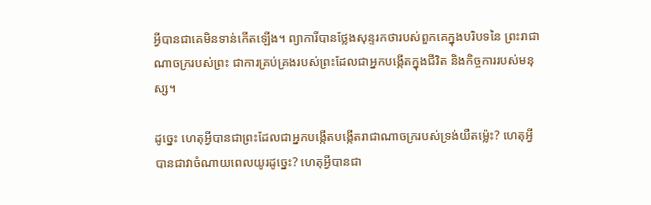អ្វីបានជាគេមិនទាន់កើតឡើង។ ព្យាការីបានថ្លែងសុន្ទរកថារបស់ពួកគេក្នុងបរិបទនៃ ព្រះរាជាណាចក្ររបស់ព្រះ ជាការគ្រប់គ្រងរបស់ព្រះដែលជាអ្នកបង្កើតក្នុងជីវិត និងកិច្ចការរបស់មនុស្ស។

ដូច្នេះ ហេតុអ្វីបានជាព្រះដែលជាអ្នកបង្កើតបង្កើតរាជាណាចក្ររបស់ទ្រង់យឺតម្ល៉េះ? ហេតុអ្វីបានជាវាចំណាយពេលយូរដូច្នេះ? ហេតុអ្វីបានជា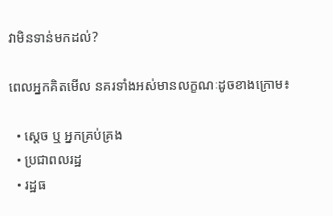វាមិនទាន់មកដល់?

ពេលអ្នកគិតមើល នគរទាំងអស់មានលក្ខណៈដូចខាងក្រោម៖

  • ស្តេច ឬ អ្នកគ្រប់គ្រង
  • ប្រជាពលរដ្ឋ
  • រដ្ឋធ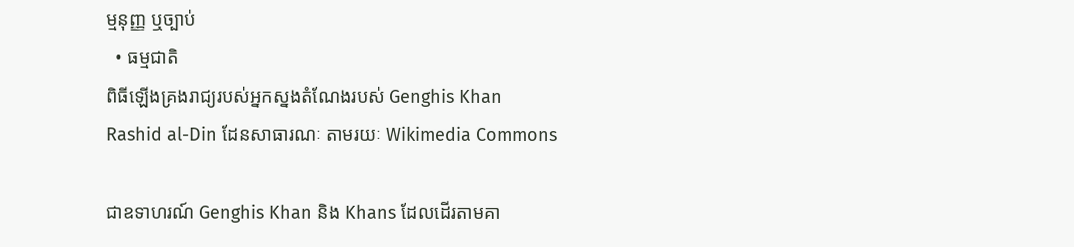ម្មនុញ្ញ ឬច្បាប់
  • ធម្មជាតិ
ពិធីឡើងគ្រងរាជ្យរបស់អ្នកស្នងតំណែងរបស់ Genghis Khan
Rashid al-Din ដែនសាធារណៈ តាមរយៈ Wikimedia Commons

ជាឧទាហរណ៍ Genghis Khan និង Khans ដែលដើរតាមគា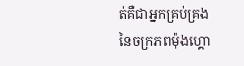ត់គឺជាអ្នកគ្រប់គ្រងនៃចក្រភពម៉ុងហ្គោ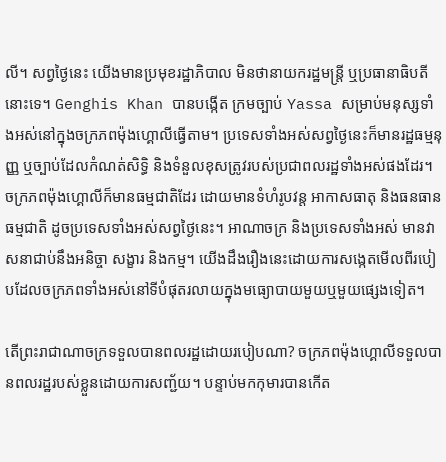លី។ សព្វថ្ងៃនេះ យើងមានប្រមុខរដ្ឋាភិបាល មិនថានាយករដ្ឋមន្ត្រី ឬប្រធានាធិបតីនោះទេ។ Genghis Khan បានបង្កើត ក្រមច្បាប់ Yassa សម្រាប់មនុស្សទាំងអស់នៅក្នុងចក្រភពម៉ុងហ្គោលីធ្វើតាម។ ប្រទេសទាំងអស់សព្វថ្ងៃនេះក៏មានរដ្ឋធម្មនុញ្ញ ឬច្បាប់ដែលកំណត់សិទ្ធិ និងទំនួលខុសត្រូវរបស់ប្រជាពលរដ្ឋទាំងអស់ផងដែរ។ ចក្រភពម៉ុងហ្គោលីក៏មានធម្មជាតិដែរ ដោយមានទំហំរូបវន្ត អាកាសធាតុ និងធនធានធម្មជាតិ ដូចប្រទេសទាំងអស់សព្វថ្ងៃនេះ។ អាណាចក្រ និងប្រទេសទាំងអស់ មានវាសនាជាប់នឹងអនិច្ចា សង្ខារ និងកម្ម។ យើងដឹងរឿងនេះដោយការសង្កេតមើលពីរបៀបដែលចក្រភពទាំងអស់នៅទីបំផុតរលាយក្នុងមធ្យោបាយមួយឬមួយផ្សេងទៀត។

តើព្រះរាជាណាចក្រទទួលបានពលរដ្ឋដោយរបៀបណា? ចក្រភពម៉ុងហ្គោលីទទួលបានពលរដ្ឋរបស់ខ្លួនដោយការសញ្ជ័យ។ បន្ទាប់មកកុមារបានកើត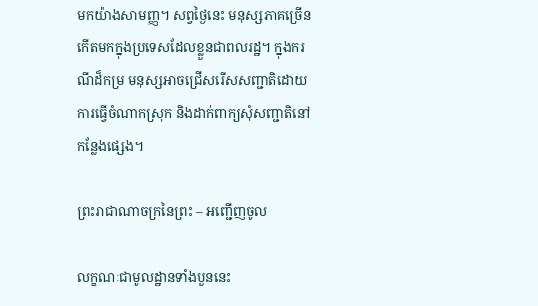មកយ៉ាងសាមញ្ញ។ សព្វថ្ងៃនេះ មនុស្សភាគច្រើនកើតមកក្នុងប្រទេសដែលខ្លួនជាពលរដ្ឋ។ ក្នុងករណីដ៏កម្រ មនុស្សអាចជ្រើសរើសសញ្ជាតិដោយការធ្វើចំណាកស្រុក និងដាក់ពាក្យសុំសញ្ជាតិនៅកន្លែងផ្សេង។

ព្រះរាជាណាចក្រនៃព្រះ – អញ្ជើញចូល

លក្ខណៈជាមូលដ្ឋានទាំងបួននេះ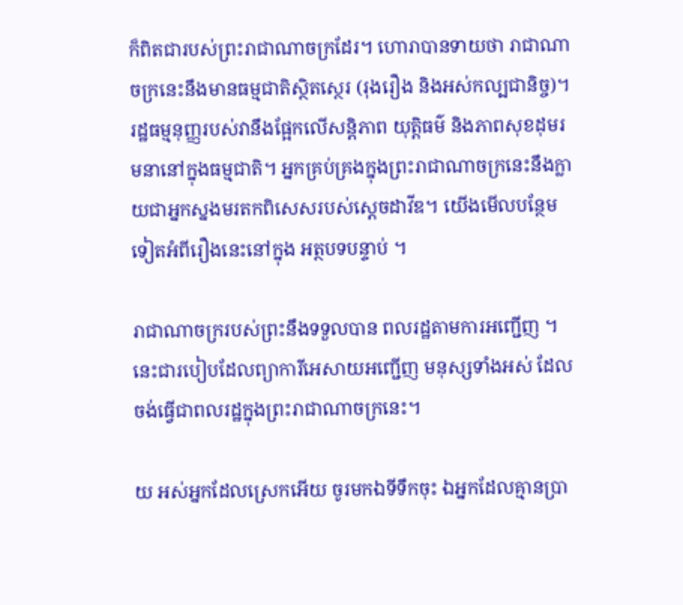ក៏ពិតជារបស់ព្រះរាជាណាចក្រដែរ។ ហោរាបានទាយថា រាជាណាចក្រនេះនឹងមានធម្មជាតិស្ថិតស្ថេរ (រុងរឿង និងអស់កល្បជានិច្ច)។ រដ្ឋធម្មនុញ្ញរបស់វានឹងផ្អែកលើសន្តិភាព យុត្តិធម៌ និងភាពសុខដុមរមនានៅក្នុងធម្មជាតិ។ អ្នកគ្រប់គ្រងក្នុងព្រះរាជាណាចក្រនេះនឹងក្លាយជាអ្នកស្នងមរតកពិសេសរបស់ស្តេចដាវីឌ។ យើងមើលបន្ថែមទៀតអំពីរឿងនេះនៅក្នុង អត្ថបទបន្ទាប់ ។

រាជាណាចក្ររបស់ព្រះនឹងទទួលបាន ពលរដ្ឋតាមការអញ្ជើញ ។ នេះជារបៀបដែលព្យាការីអេសាយអញ្ជើញ មនុស្សទាំងអស់ ដែលចង់ធ្វើជាពលរដ្ឋក្នុងព្រះរាជាណាចក្រនេះ។

យ អស់អ្នកដែលស្រេកអើយ ចូរមកឯទីទឹកចុះ ឯអ្នកដែលគ្មានប្រា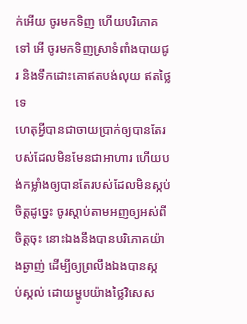ក់អើយ ចូរមកទិញ ហើយបរិភោគទៅ អើ ចូរមកទិញស្រាទំពាំង‌បាយ‌ជូរ និងទឹកដោះគោឥតបង់លុយ ឥតថ្លៃទេ
ហេតុអ្វីបានជាចាយប្រាក់ឲ្យបានតែរបស់ដែលមិនមែនជាអាហារ ហើយបង់កម្លាំងឲ្យបានតែរបស់ដែលមិនស្កប់ចិត្តដូច្នេះ ចូរស្តាប់តាមអញឲ្យអស់ពីចិត្តចុះ នោះឯងនឹងបានបរិភោគយ៉ាងឆ្ងាញ់ ដើម្បីឲ្យព្រលឹងឯងបានស្កប់‌ស្កល់ ដោយម្ហូបយ៉ាងថ្លៃវិសេស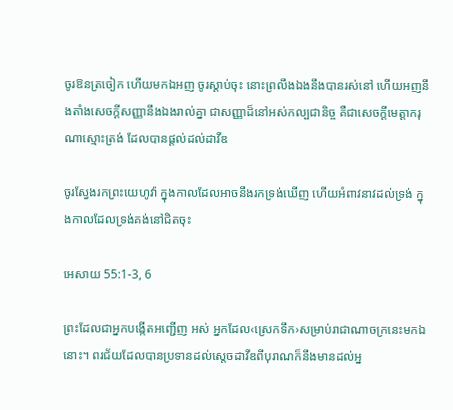ចូរឱនត្រចៀក ហើយមកឯអញ ចូរស្តាប់ចុះ នោះព្រលឹងឯងនឹងបានរស់នៅ ហើយអញនឹងតាំងសេចក្ដីសញ្ញានឹងឯងរាល់គ្នា ជាសញ្ញាដ៏នៅអស់កល្ប‌ជានិច្ច គឺជាសេចក្ដីមេត្តា‌ករុណាស្មោះ‌ត្រង់ ដែលបានផ្តល់ដល់ដាវីឌ

ចូរស្វែងរកព្រះ‌យេហូវ៉ា ក្នុងកាលដែលអាចនឹងរកទ្រង់ឃើញ ហើយអំពាវ‌នាវដល់ទ្រង់ ក្នុងកាលដែលទ្រង់គង់នៅជិតចុះ

អេសាយ 55:1-3, 6

ព្រះដែលជាអ្នកបង្កើតអញ្ជើញ អស់ អ្នកដែល‹ស្រេកទឹក›សម្រាប់រាជាណាចក្រនេះមកឯនោះ។ ពរជ័យដែលបានប្រទានដល់ស្តេចដាវីឌពីបុរាណក៏នឹងមានដល់អ្ន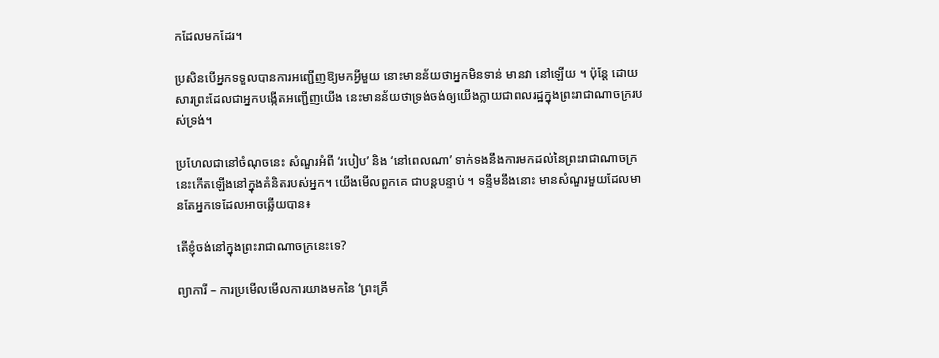កដែលមកដែរ។

ប្រសិនបើអ្នកទទួលបានការអញ្ជើញឱ្យមកអ្វីមួយ នោះមានន័យថាអ្នកមិនទាន់ មានវា នៅឡើយ ។ ប៉ុន្តែ ដោយសារព្រះដែលជាអ្នកបង្កើតអញ្ជើញយើង នេះមានន័យថាទ្រង់ចង់ឲ្យយើងក្លាយជាពលរដ្ឋក្នុងព្រះរាជាណាចក្ររបស់ទ្រង់។

ប្រហែលជានៅចំណុចនេះ សំណួរអំពី ‘របៀប’ និង ‘នៅពេលណា’ ទាក់ទងនឹងការមកដល់នៃព្រះរាជាណាចក្រនេះកើតឡើងនៅក្នុងគំនិតរបស់អ្នក។ យើងមើលពួកគេ ជាបន្តបន្ទាប់ ។ ទន្ទឹមនឹងនោះ មានសំណួរមួយដែលមានតែអ្នកទេដែលអាចឆ្លើយបាន៖

តើខ្ញុំចង់នៅក្នុងព្រះរាជាណាចក្រនេះទេ?

ព្យាការី – ការប្រមើលមើលការយាងមកនៃ ‘ព្រះគ្រី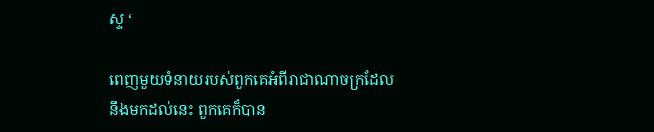ស្ទ ‘

ពេញមួយទំនាយរបស់ពួកគេអំពីរាជាណាចក្រដែលនឹងមកដល់នេះ ពួកគេក៏បាន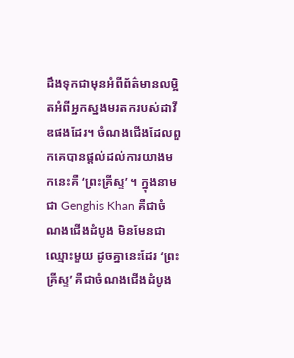ដឹងទុកជាមុនអំពីព័ត៌មានលម្អិតអំពីអ្នកស្នងមរតករបស់ដាវីឌផងដែរ។ ចំណងជើងដែលពួកគេបានផ្តល់ដល់ការយាងមកនេះគឺ ‘ព្រះគ្រីស្ទ’ ។ ក្នុងនាមជា Genghis Khan គឺជាចំណងជើងដំបូង មិនមែនជាឈ្មោះមួយ ដូចគ្នានេះដែរ ‘ព្រះគ្រីស្ទ’ គឺជាចំណងជើងដំបូង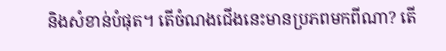និងសំខាន់បំផុត។ តើចំណងជើងនេះមានប្រភពមកពីណា? តើ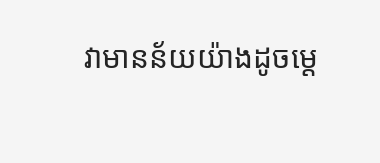វាមានន័យយ៉ាងដូចម្តេ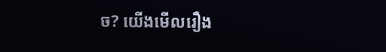ច? យើងមើលរឿង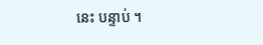នេះ បន្ទាប់ ។